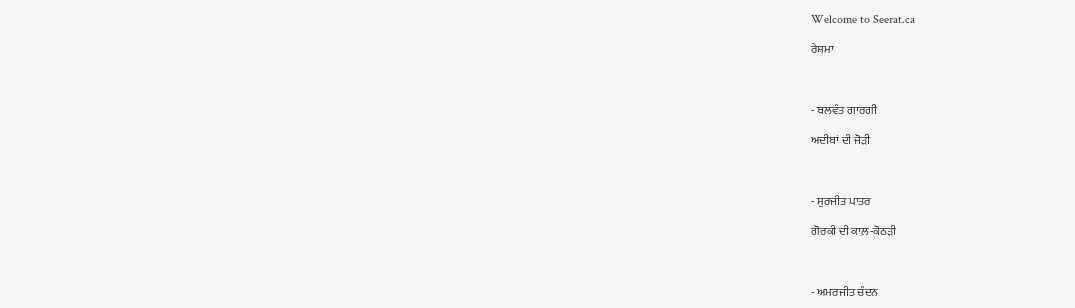Welcome to Seerat.ca

ਰੇਸ਼ਮਾ



- ਬਲਵੰਤ ਗਾਰਗੀ

ਅਦੀਬਾਂ ਦੀ ਜੋੜੀ



- ਸੁਰਜੀਤ ਪਾਤਰ

ਗੋਰਕੀ ਦੀ ਕਾਲ਼-ਕੋਠੜੀ



- ਅਮਰਜੀਤ ਚੰਦਨ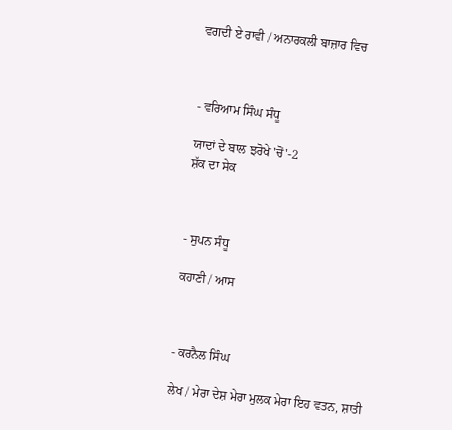ਵਗਦੀ ਏ ਰਾਵੀ / ਅਨਾਰਕਲੀ ਬਾਜ਼ਾਰ ਵਿਚ



- ਵਰਿਆਮ ਸਿੰਘ ਸੰਧੂ

ਯਾਦਾਂ ਦੇ ਬਾਲ ਝਰੋਖੇ 'ਚੋਂ'-2
ਸ਼ੱਕ ਦਾ ਸੇਕ



- ਸੁਪਨ ਸੰਧੂ

ਕਹਾਣੀ / ਆਸ



- ਕਰਨੈਲ ਸਿੰਘ

ਲੇਖ / ਮੇਰਾ ਦੇਸ਼ ਮੇਰਾ ਮੁਲਕ ਮੇਰਾ ਇਹ ਵਤਨ, ਸ਼ਾਤੀ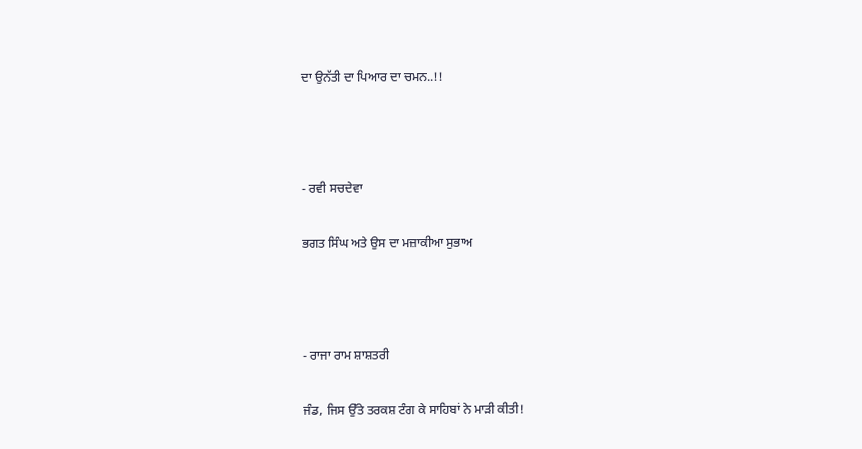ਦਾ ਉਨੱਤੀ ਦਾ ਪਿਆਰ ਦਾ ਚਮਨ..!!



- ਰਵੀ ਸਚਦੇਵਾ

ਭਗਤ ਸਿੰਘ ਅਤੇ ਉਸ ਦਾ ਮਜ਼ਾਕੀਆ ਸੁਭਾਅ



- ਰਾਜਾ ਰਾਮ ਸ਼ਾਸ਼ਤਰੀ

ਜੰਡ, ਜਿਸ ਉੱਤੇ ਤਰਕਸ਼ ਟੰਗ ਕੇ ਸਾਹਿਬਾਂ ਨੇ ਮਾੜੀ ਕੀਤੀ!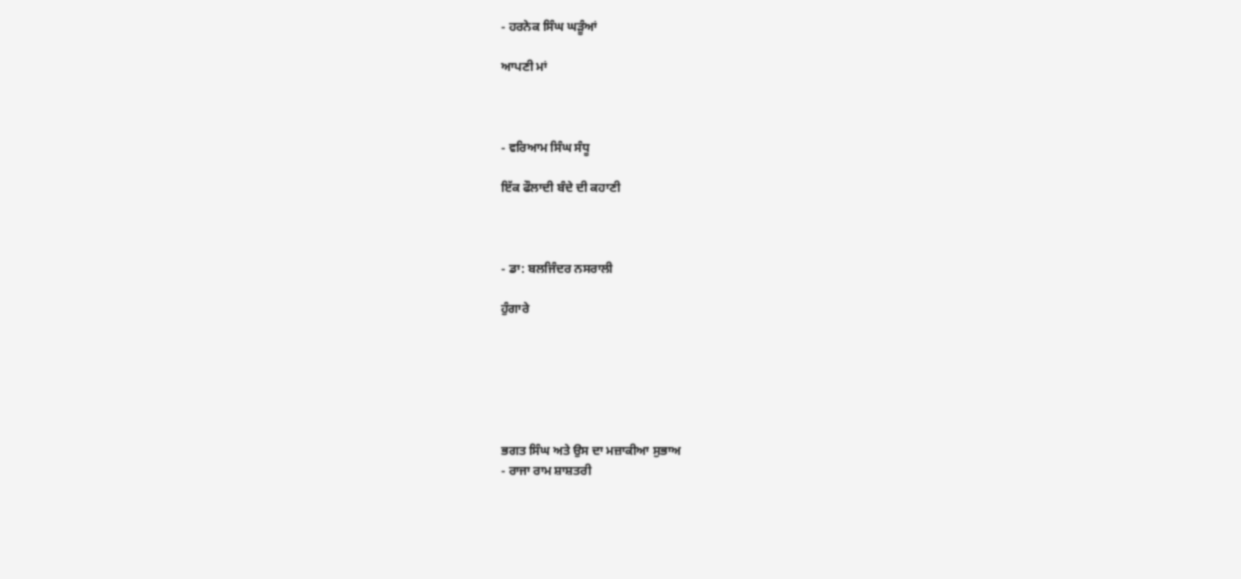- ਹਰਨੇਕ ਸਿੰਘ ਘੜੂੰਆਂ

ਆਪਣੀ ਮਾਂ



- ਵਰਿਆਮ ਸਿੰਘ ਸੰਧੂ

ਇੱਕ ਫੌਲਾਦੀ ਬੰਦੇ ਦੀ ਕਹਾਣੀ



- ਡਾ: ਬਲਜਿੰਦਰ ਨਸਰਾਲੀ

ਹੁੰਗਾਰੇ






ਭਗਤ ਸਿੰਘ ਅਤੇ ਉਸ ਦਾ ਮਜ਼ਾਕੀਆ ਸੁਭਾਅ
- ਰਾਜਾ ਰਾਮ ਸ਼ਾਸ਼ਤਰੀ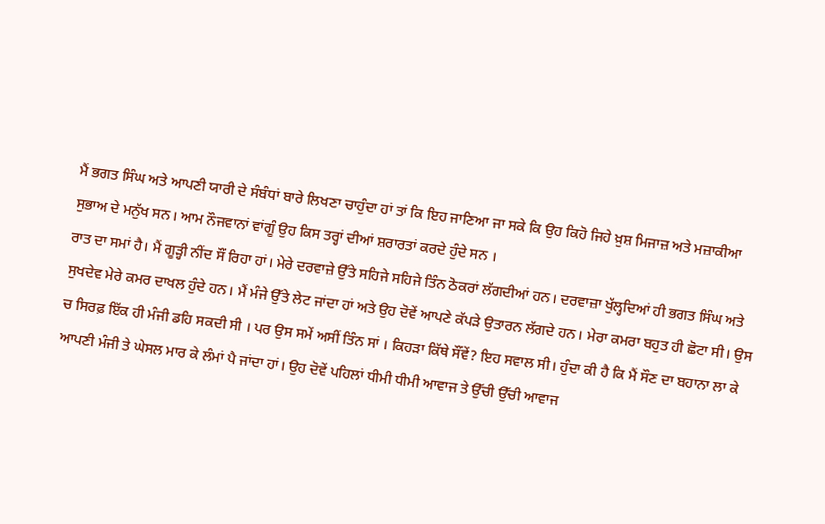ਮੈਂ ਭਗਤ ਸਿੰਘ ਅਤੇ ਆਪਣੀ ਯਾਰੀ ਦੇ ਸੰਬੰਧਾਂ ਬਾਰੇ ਲਿਖਣਾ ਚਾਹੁੰਦਾ ਹਾਂ ਤਾਂ ਕਿ ਇਹ ਜਾਣਿਆ ਜਾ ਸਕੇ ਕਿ ਉਹ ਕਿਹੋ ਜਿਹੇ ਖ਼ੁਸ਼ ਮਿਜਾਜ਼ ਅਤੇ ਮਜ਼ਾਕੀਆ ਸੁਭਾਅ ਦੇ ਮਨੁੱਖ ਸਨ। ਆਮ ਨੌਜਵਾਨਾਂ ਵਾਂਗੂੰ ਉਹ ਕਿਸ ਤਰ੍ਹਾਂ ਦੀਆਂ ਸ਼ਰਾਰਤਾਂ ਕਰਦੇ ਹੁੰਦੇ ਸਨ ।
ਰਾਤ ਦਾ ਸਮਾਂ ਹੈ। ਮੈਂ ਗੂੜ੍ਹੀ ਨੀਂਦ ਸੌਂ ਰਿਹਾ ਹਾਂ। ਮੇਰੇ ਦਰਵਾਜ਼ੇ ਉੱਤੇ ਸਹਿਜੇ ਸਹਿਜੇ ਤਿੰਨ ਠੋਕਰਾਂ ਲੱਗਦੀਆਂ ਹਨ। ਦਰਵਾਜ਼ਾ ਖੁੱਲ੍ਹਦਿਆਂ ਹੀ ਭਗਤ ਸਿੰਘ ਅਤੇ ਸੁਖਦੇਵ ਮੇਰੇ ਕਮਰ ਦਾਖਲ ਹੁੰਦੇ ਹਨ। ਮੈਂ ਮੰਜੇ ਉੱਤੇ ਲੇਟ ਜਾਂਦਾ ਹਾਂ ਅਤੇ ਉਹ ਦੋਵੇਂ ਆਪਣੇ ਕੱਪੜੇ ਉਤਾਰਨ ਲੱਗਦੇ ਹਨ। ਮੇਰਾ ਕਮਰਾ ਬਹੁਤ ਹੀ ਛੋਟਾ ਸੀ। ਉਸ ਚ ਸਿਰਫ਼ ਇੱਕ ਹੀ ਮੰਜੀ ਡਹਿ ਸਕਦੀ ਸੀ । ਪਰ ਉਸ ਸਮੇਂ ਅਸੀਂ ਤਿੰਨ ਸਾਂ । ਕਿਹੜਾ ਕਿੱਥੇ ਸੌਂਵੇਂ? ਇਹ ਸਵਾਲ ਸੀ। ਹੁੰਦਾ ਕੀ ਹੈ ਕਿ ਮੈਂ ਸੌਣ ਦਾ ਬਹਾਨਾ ਲਾ ਕੇ ਆਪਣੀ ਮੰਜੀ ਤੇ ਘੇਸਲ ਮਾਰ ਕੇ ਲੰਮਾਂ ਪੈ ਜਾਂਦਾ ਹਾਂ। ਉਹ ਦੋਵੇਂ ਪਹਿਲਾਂ ਧੀਮੀ ਧੀਮੀ ਆਵਾਜ ਤੇ ਉੱਚੀ ਉੱਚੀ ਆਵਾਜ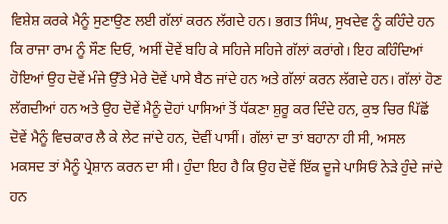ਵਿਸ਼ੇਸ਼ ਕਰਕੇ ਮੈਨੂੰ ਸੁਣਾਉਣ ਲਈ ਗੱਲਾਂ ਕਰਨ ਲੱਗਦੇ ਹਨ। ਭਗਤ ਸਿੰਘ, ਸੁਖਦੇਵ ਨੂੰ ਕਹਿੰਦੇ ਹਨ ਕਿ ਰਾਜਾ ਰਾਮ ਨੂੰ ਸੌਣ ਦਿਓ, ਅਸੀਂ ਦੋਵੇਂ ਬਹਿ ਕੇ ਸਹਿਜੇ ਸਹਿਜੇ ਗੱਲਾਂ ਕਰਾਂਗੇ। ਇਹ ਕਹਿੰਦਿਆਂ ਹੋਇਆਂ ਉਹ ਦੋਵੇਂ ਮੰਜੇ ਉੱਤੇ ਮੇਰੇ ਦੋਵੇਂ ਪਾਸੇ ਬੈਠ ਜਾਂਦੇ ਹਨ ਅਤੇ ਗੱਲਾਂ ਕਰਨ ਲੱਗਦੇ ਹਨ। ਗੱਲਾਂ ਹੋਣ ਲੱਗਦੀਆਂ ਹਨ ਅਤੇ ਉਹ ਦੋਵੇਂ ਮੈਨੂੰ ਦੋਹਾਂ ਪਾਸਿਆਂ ਤੋਂ ਧੱਕਣਾ ਸ਼ੁਰੂ ਕਰ ਦਿੰਦੇ ਹਨ, ਕੁਝ ਚਿਰ ਪਿੱਛੋਂ ਦੋਵੇਂ ਮੈਨੂੰ ਵਿਚਕਾਰ ਲੈ ਕੇ ਲੇਟ ਜਾਂਦੇ ਹਨ, ਦੋਵੀਂ ਪਾਸੀਂ। ਗੱਲਾਂ ਦਾ ਤਾਂ ਬਹਾਨਾ ਹੀ ਸੀ, ਅਸਲ ਮਕਸਦ ਤਾਂ ਮੈਨੂੰ ਪ੍ਰੇਸ਼ਾਨ ਕਰਨ ਦਾ ਸੀ। ਹੁੰਦਾ ਇਹ ਹੈ ਕਿ ਉਹ ਦੋਵੇਂ ਇੱਕ ਦੂਜੇ ਪਾਸਿਓਂ ਨੇੜੇ ਹੁੰਦੇ ਜਾਂਦੇ ਹਨ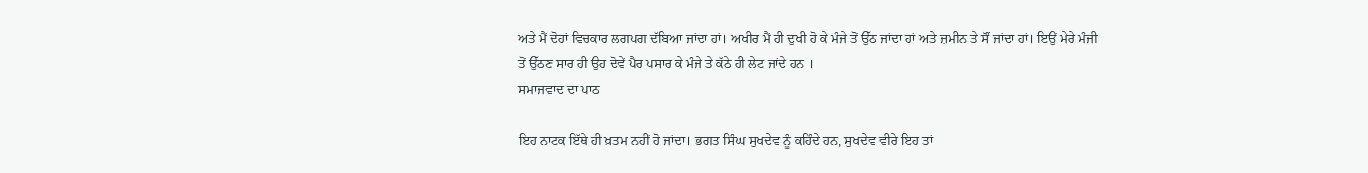ਅਤੇ ਮੈਂ ਦੋਹਾਂ ਵਿਚਕਾਰ ਲਗਪਗ ਦੱਬਿਆ ਜਾਂਦਾ ਹਾਂ। ਅਖੀਰ ਮੈਂ ਹੀ ਦੁਖੀ ਹੋ ਕੇ ਮੰਜੇ ਤੋਂ ਉੱਠ ਜਾਂਦਾ ਹਾਂ ਅਤੇ ਜ਼ਮੀਨ ਤੇ ਸੌਂ ਜਾਂਦਾ ਹਾਂ। ਇਉਂ ਮੇਰੇ ਮੰਜੀ ਤੋਂ ਉੱਠਣ ਸਾਰ ਹੀ ਉਹ ਦੋਵੇਂ ਪੈਰ ਪਸਾਰ ਕੇ ਮੰਜੇ ਤੇ ਕੱਠੇ ਹੀ ਲੇਟ ਜਾਂਦੇ ਹਨ ।
ਸਮਾਜਵਾਦ ਦਾ ਪਾਠ

ਇਹ ਨਾਟਕ ਇੱਥੇ ਹੀ ਖ਼ਤਮ ਨਹੀਂ ਹੋ ਜਾਂਦਾ। ਭਗਤ ਸਿੰਘ ਸੁਖਦੇਵ ਨੂੰ ਕਹਿੰਦੇ ਹਨ, ਸੁਖਦੇਵ ਵੀਰੇ ਇਹ ਤਾਂ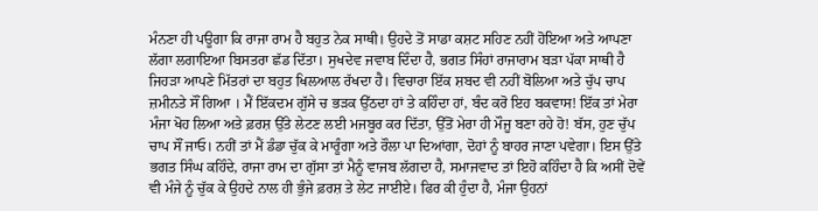ਮੰਨਣਾ ਹੀ ਪਊਗਾ ਕਿ ਰਾਜਾ ਰਾਮ ਹੈ ਬਹੁਤ ਨੇਕ ਸਾਥੀ। ਉਹਦੇ ਤੋਂ ਸਾਡਾ ਕਸ਼ਟ ਸਹਿਣ ਨਹੀਂ ਹੋਇਆ ਅਤੇ ਆਪਣਾ ਲੱਗਾ ਲਗਾਇਆ ਬਿਸਤਰਾ ਛੱਡ ਦਿੱਤਾ। ਸੁਖਦੇਵ ਜਵਾਬ ਦਿੰਦਾ ਹੈ, ਭਗਤ ਸਿੰਹਾਂ ਰਾਜਾਰਾਮ ਬੜਾ ਪੱਕਾ ਸਾਥੀ ਹੈ ਜਿਹੜਾ ਆਪਣੇ ਮਿੱਤਰਾਂ ਦਾ ਬਹੁਤ ਖਿਲਆਲ ਰੱਖਦਾ ਹੈ। ਵਿਚਾਰਾ ਇੱਕ ਸ਼ਬਦ ਵੀ ਨਹੀਂ ਬੋਲਿਆ ਅਤੇ ਚੁੱਪ ਚਾਪ ਜ਼ਮੀਨਤੇ ਸੌਂ ਗਿਆ । ਮੈਂ ਇੱਕਦਮ ਗੁੱਸੇ ਚ ਭੜਕ ਉੱਠਦਾ ਹਾਂ ਤੇ ਕਹਿੰਦਾ ਹਾਂ, ਬੰਦ ਕਰੋ ਇਹ ਬਕਵਾਸ! ਇੱਕ ਤਾਂ ਮੇਰਾ ਮੰਜਾ ਖੋਹ ਲਿਆ ਅਤੇ ਫ਼ਰਸ਼ ਉੱਤੇ ਲੇਟਣ ਲਈ ਮਜਬੂਰ ਕਰ ਦਿੱਤਾ, ਉੱਤੋਂ ਮੇਰਾ ਹੀ ਮੌਜੂ ਬਣਾ ਰਹੇ ਹੋ! ਬੱਸ, ਹੁਣ ਚੁੱਪ ਚਾਪ ਸੌਂ ਜਾਓ। ਨਹੀਂ ਤਾਂ ਮੈਂ ਡੰਡਾ ਚੁੱਕ ਕੇ ਮਾਰੂੰਗਾ ਅਤੇ ਰੌਲਾ ਪਾ ਦਿਆਂਗਾ, ਦੋਹਾਂ ਨੂੰ ਬਾਹਰ ਜਾਣਾ ਪਵੇਗਾ। ਇਸ ਉੱਤੇ ਭਗਤ ਸਿੰਘ ਕਹਿੰਦੇ, ਰਾਜਾ ਰਾਮ ਦਾ ਗੁੱਸਾ ਤਾਂ ਮੈਨੂੰ ਵਾਜਬ ਲੱਗਦਾ ਹੈ, ਸਮਾਜਵਾਦ ਤਾਂ ਇਹੋ ਕਹਿੰਦਾ ਹੈ ਕਿ ਅਸੀਂ ਦੋਵੇਂ ਵੀ ਮੰਜੇ ਨੂੰ ਚੁੱਕ ਕੇ ਉਹਦੇ ਨਾਲ ਹੀ ਭੁੰਜੇ ਫ਼ਰਸ਼ ਤੇ ਲੇਟ ਜਾਈਏ। ਫਿਰ ਕੀ ਹੁੰਦਾ ਹੈ, ਮੰਜਾ ਉਹਨਾਂ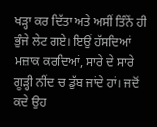ਖੜ੍ਹਾ ਕਰ ਦਿੱਤਾ ਅਤੇ ਅਸੀਂ ਤਿੰਨੇਂ ਹੀ ਭੁੰਜੇ ਲੇਟ ਗਏ। ਇਉਂ ਹੱਸਦਿਆਂ ਮਜ਼ਾਕ ਕਰਦਿਆਂ, ਸਾਰੇ ਦੇ ਸਾਰੇ ਗੂੜ੍ਹੀ ਨੀਂਦ ਚ ਡੁੱਬ ਜਾਂਦੇ ਹਾਂ। ਜਦੋਂ ਕਦੇ ਉਹ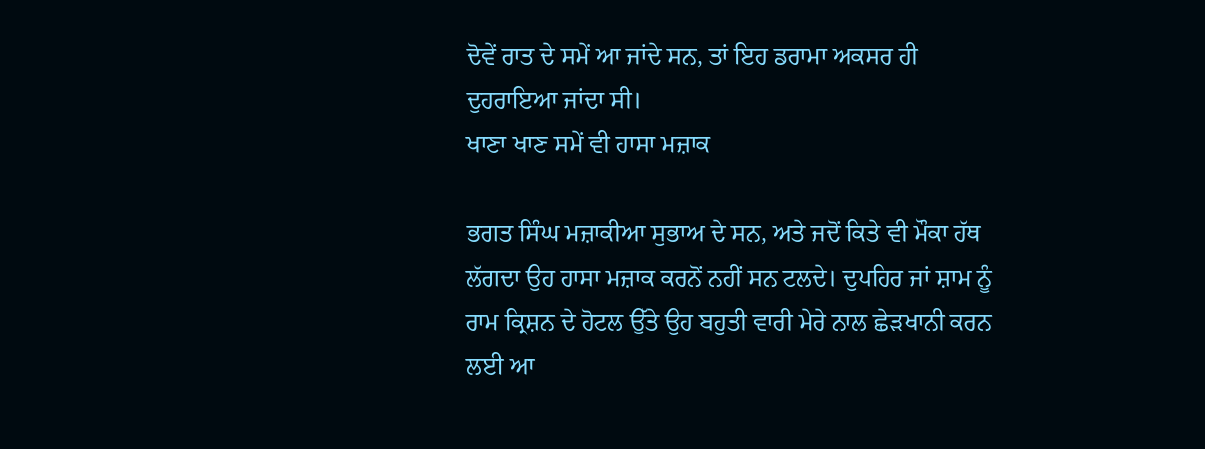ਦੋਵੇਂ ਰਾਤ ਦੇ ਸਮੇਂ ਆ ਜਾਂਦੇ ਸਨ, ਤਾਂ ਇਹ ਡਰਾਮਾ ਅਕਸਰ ਹੀ ਦੁਹਰਾਇਆ ਜਾਂਦਾ ਸੀ।
ਖਾਣਾ ਖਾਣ ਸਮੇਂ ਵੀ ਹਾਸਾ ਮਜ਼ਾਕ

ਭਗਤ ਸਿੰਘ ਮਜ਼ਾਕੀਆ ਸੁਭਾਅ ਦੇ ਸਨ, ਅਤੇ ਜਦੋਂ ਕਿਤੇ ਵੀ ਮੌਕਾ ਹੱਥ ਲੱਗਦਾ ਉਹ ਹਾਸਾ ਮਜ਼ਾਕ ਕਰਨੋਂ ਨਹੀਂ ਸਨ ਟਲਦੇ। ਦੁਪਹਿਰ ਜਾਂ ਸ਼ਾਮ ਨੂੰ ਰਾਮ ਕ੍ਰਿਸ਼ਨ ਦੇ ਹੋਟਲ ਉੱਤੇ ਉਹ ਬਹੁਤੀ ਵਾਰੀ ਮੇਰੇ ਨਾਲ ਛੇੜਖਾਨੀ ਕਰਨ ਲਈ ਆ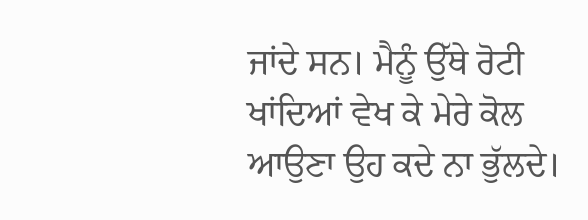ਜਾਂਦੇ ਸਨ। ਮੈਨੂੰ ਉੱਥੇ ਰੋਟੀ ਖਾਂਦਿਆਂ ਵੇਖ ਕੇ ਮੇਰੇ ਕੋਲ ਆਉਣਾ ਉਹ ਕਦੇ ਨਾ ਭੁੱਲਦੇ।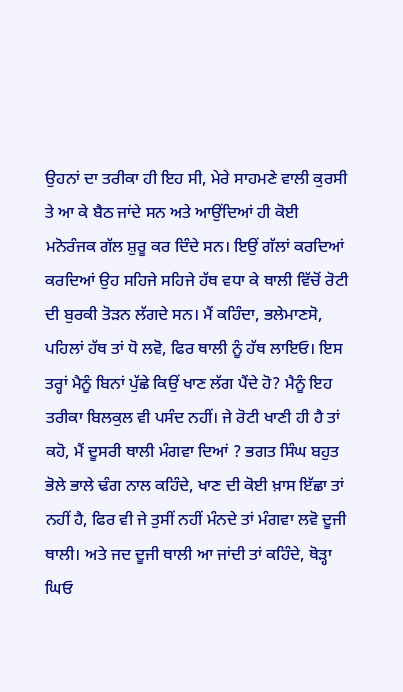ਉਹਨਾਂ ਦਾ ਤਰੀਕਾ ਹੀ ਇਹ ਸੀ, ਮੇਰੇ ਸਾਹਮਣੇ ਵਾਲੀ ਕੁਰਸੀ ਤੇ ਆ ਕੇ ਬੈਠ ਜਾਂਦੇ ਸਨ ਅਤੇ ਆਉਂਦਿਆਂ ਹੀ ਕੋਈ ਮਨੋਰੰਜਕ ਗੱਲ ਸ਼ੁਰੂ ਕਰ ਦਿੰਦੇ ਸਨ। ਇਉਂ ਗੱਲਾਂ ਕਰਦਿਆਂ ਕਰਦਿਆਂ ਉਹ ਸਹਿਜੇ ਸਹਿਜੇ ਹੱਥ ਵਧਾ ਕੇ ਥਾਲੀ ਵਿੱਚੋਂ ਰੋਟੀ ਦੀ ਬੁਰਕੀ ਤੋੜਨ ਲੱਗਦੇ ਸਨ। ਮੈਂ ਕਹਿੰਦਾ, ਭਲੇਮਾਣਸੋ, ਪਹਿਲਾਂ ਹੱਥ ਤਾਂ ਧੋ ਲਵੋ, ਫਿਰ ਥਾਲੀ ਨੂੰ ਹੱਥ ਲਾਇਓ। ਇਸ ਤਰ੍ਹਾਂ ਮੈਨੂੰ ਬਿਨਾਂ ਪੁੱਛੇ ਕਿਉਂ ਖਾਣ ਲੱਗ ਪੈਂਦੇ ਹੋ? ਮੈਨੂੰ ਇਹ ਤਰੀਕਾ ਬਿਲਕੁਲ ਵੀ ਪਸੰਦ ਨਹੀਂ। ਜੇ ਰੋਟੀ ਖਾਣੀ ਹੀ ਹੈ ਤਾਂ ਕਹੋ, ਮੈਂ ਦੂਸਰੀ ਥਾਲੀ ਮੰਗਵਾ ਦਿਆਂ ? ਭਗਤ ਸਿੰਘ ਬਹੁਤ ਭੋਲੇ ਭਾਲੇ ਢੰਗ ਨਾਲ ਕਹਿੰਦੇ, ਖਾਣ ਦੀ ਕੋਈ ਖ਼ਾਸ ਇੱਛਾ ਤਾਂ ਨਹੀਂ ਹੈ, ਫਿਰ ਵੀ ਜੇ ਤੁਸੀਂ ਨਹੀਂ ਮੰਨਦੇ ਤਾਂ ਮੰਗਵਾ ਲਵੋ ਦੂਜੀ ਥਾਲੀ। ਅਤੇ ਜਦ ਦੂਜੀ ਥਾਲੀ ਆ ਜਾਂਦੀ ਤਾਂ ਕਹਿੰਦੇ, ਥੋੜ੍ਹਾ ਘਿਓ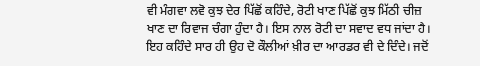ਵੀ ਮੰਗਵਾ ਲਵੋ ਕੁਝ ਦੇਰ ਪਿੱਛੋਂ ਕਹਿੰਦੇ, ਰੋਟੀ ਖਾਣ ਪਿੱਛੋਂ ਕੁਝ ਮਿੱਠੀ ਚੀਜ਼ ਖਾਣ ਦਾ ਰਿਵਾਜ ਚੰਗਾ ਹੁੰਦਾ ਹੈ। ਇਸ ਨਾਲ ਰੋਟੀ ਦਾ ਸਵਾਦ ਵਧ ਜਾਂਦਾ ਹੈ। ਇਹ ਕਹਿੰਦੇ ਸਾਰ ਹੀ ਉਹ ਦੋ ਕੌਲੀਆਂ ਖ਼ੀਰ ਦਾ ਆਰਡਰ ਵੀ ਦੇ ਦਿੰਦੇ। ਜਦੋਂ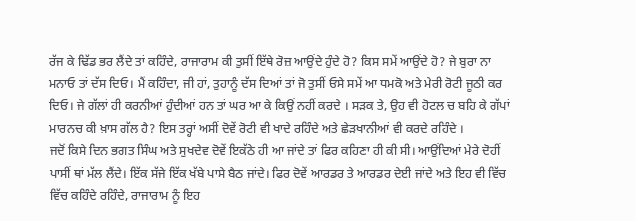ਰੱਜ ਕੇ ਢਿੱਡ ਭਰ ਲੈਂਦੇ ਤਾਂ ਕਹਿੰਦੇ, ਰਾਜਾਰਾਮ ਕੀ ਤੁਸੀਂ ਇੱਥੇ ਰੋਜ਼ ਆਉਂਦੇ ਹੁੰਦੇ ਹੋ? ਕਿਸ ਸਮੇਂ ਆਉਂਦੇ ਹੋ? ਜੇ ਬੁਰਾ ਨਾ ਮਨਾਓ ਤਾਂ ਦੱਸ ਦਿਓ। ਮੈਂ ਕਹਿੰਦਾ, ਜੀ ਹਾਂ, ਤੁਹਾਨੂੰ ਦੱਸ ਦਿਆਂ ਤਾਂ ਜੋ ਤੁਸੀਂ ਓਸੇ ਸਮੇਂ ਆ ਧਮਕੋ ਅਤੇ ਮੇਰੀ ਰੋਟੀ ਜੂਠੀ ਕਰ ਦਿਓ। ਜੇ ਗੱਲਾਂ ਹੀ ਕਰਨੀਆਂ ਹੁੰਦੀਆਂ ਹਨ ਤਾਂ ਘਰ ਆ ਕੇ ਕਿਉਂ ਨਹੀਂ ਕਰਦੇ । ਸੜਕ ਤੇ, ਉਹ ਵੀ ਹੋਟਲ ਚ ਬਹਿ ਕੇ ਗੱਪਾਂ ਮਾਰਨਚ ਕੀ ਖ਼ਾਸ ਗੱਲ ਹੈ? ਇਸ ਤਰ੍ਹਾਂ ਅਸੀਂ ਦੋਵੇਂ ਰੋਟੀ ਵੀ ਖਾਦੇ ਰਹਿੰਦੇ ਅਤੇ ਛੇੜਖਾਨੀਆਂ ਵੀ ਕਰਦੇ ਰਹਿੰਦੇ ।
ਜਦੋਂ ਕਿਸੇ ਦਿਨ ਭਗਤ ਸਿੰਘ ਅਤੇ ਸੁਖਦੇਵ ਦੋਵੇਂ ਇਕੱਠੇ ਹੀ ਆ ਜਾਂਦੇ ਤਾਂ ਫਿਰ ਕਹਿਣਾ ਹੀ ਕੀ ਸੀ। ਆਉਂਦਿਆਂ ਮੇਰੇ ਦੋਹੀਂ ਪਾਸੀਂ ਥਾਂ ਮੱਲ ਲੈਂਦੇ। ਇੱਕ ਸੱਜੇ ਇੱਕ ਖੱਬੇ ਪਾਸੇ ਬੈਠ ਜਾਂਦੇ। ਫਿਰ ਦੋਵੇਂ ਆਰਡਰ ਤੇ ਆਰਡਰ ਦੇਈ ਜਾਂਦੇ ਅਤੇ ਇਹ ਵੀ ਵਿੱਚ ਵਿੱਚ ਕਹਿੰਦੇ ਰਹਿੰਦੇ, ਰਾਜਾਰਾਮ ਨੂੰ ਇਹ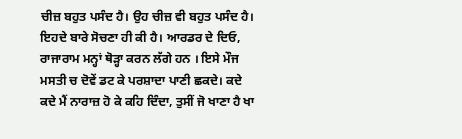ਚੀਜ਼ ਬਹੁਤ ਪਸੰਦ ਹੈ। ਉਹ ਚੀਜ਼ ਵੀ ਬਹੁਤ ਪਸੰਦ ਹੈ। ਇਹਦੇ ਬਾਰੇ ਸੋਚਣਾ ਹੀ ਕੀ ਹੈ। ਆਰਡਰ ਦੇ ਦਿਓ, ਰਾਜਾਰਾਮ ਮਨ੍ਹਾਂ ਥੋੜ੍ਹਾ ਕਰਨ ਲੱਗੇ ਹਨ । ਇਸੇ ਮੌਜ ਮਸਤੀ ਚ ਦੋਵੇਂ ਡਟ ਕੇ ਪਰਸ਼ਾਦਾ ਪਾਣੀ ਛਕਦੇ। ਕਦੇ ਕਦੇ ਮੈਂ ਨਾਰਾਜ਼ ਹੋ ਕੇ ਕਹਿ ਦਿੰਦਾ, ਤੁਸੀਂ ਜੋ ਖਾਣਾ ਹੈ ਖਾ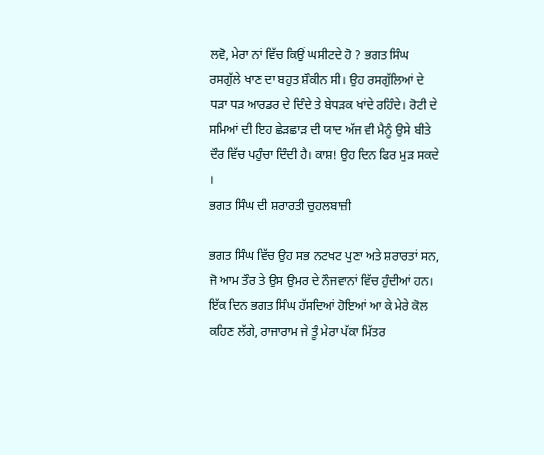ਲਵੋ, ਮੇਰਾ ਨਾਂ ਵਿੱਚ ਕਿਉਂ ਘਸੀਟਦੇ ਹੋ ? ਭਗਤ ਸਿੰਘ ਰਸਗੁੱਲੇ ਖਾਣ ਦਾ ਬਹੁਤ ਸ਼ੌਕੀਨ ਸੀ। ਉਹ ਰਸਗੁੱਲਿਆਂ ਦੇ ਧੜਾ ਧੜ ਆਰਡਰ ਦੇ ਦਿੰਦੇ ਤੇ ਬੇਧੜਕ ਖਾਂਦੇ ਰਹਿੰਦੇ। ਰੋਟੀ ਦੇ ਸਮਿਆਂ ਦੀ ਇਹ ਛੇੜਛਾੜ ਦੀ ਯਾਦ ਅੱਜ ਵੀ ਮੈਨੂੰ ਉਸੇ ਬੀਤੇ ਦੌਰ ਵਿੱਚ ਪਹੁੰਚਾ ਦਿੰਦੀ ਹੈ। ਕਾਸ਼! ਉਹ ਦਿਨ ਫਿਰ ਮੁੜ ਸਕਦੇ ।
ਭਗਤ ਸਿੰਘ ਦੀ ਸ਼ਰਾਰਤੀ ਚੁਹਲਬਾਜ਼ੀ

ਭਗਤ ਸਿੰਘ ਵਿੱਚ ਉਹ ਸਭ ਨਟਖਟ ਪੁਣਾ ਅਤੇ ਸ਼ਰਾਰਤਾਂ ਸਨ, ਜੋ ਆਮ ਤੌਰ ਤੇ ਉਸ ਉਮਰ ਦੇ ਨੌਜਵਾਨਾਂ ਵਿੱਚ ਹੁੰਦੀਆਂ ਹਨ। ਇੱਕ ਦਿਨ ਭਗਤ ਸਿੰਘ ਹੱਸਦਿਆਂ ਹੋਇਆਂ ਆ ਕੇ ਮੇਰੇ ਕੋਲ ਕਹਿਣ ਲੱਗੇ, ਰਾਜਾਰਾਮ ਜੇ ਤੂੰ ਮੇਰਾ ਪੱਕਾ ਮਿੱਤਰ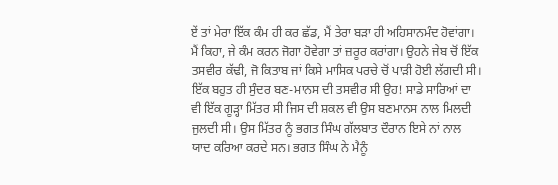ਏਂ ਤਾਂ ਮੇਰਾ ਇੱਕ ਕੰਮ ਹੀ ਕਰ ਛੱਡ, ਮੈਂ ਤੇਰਾ ਬੜਾ ਹੀ ਅਹਿਸਾਨਮੰਦ ਹੋਵਾਂਗਾ। ਮੈਂ ਕਿਹਾ, ਜੇ ਕੰਮ ਕਰਨ ਜੋਗਾ ਹੋਵੇਗਾ ਤਾਂ ਜ਼ਰੂਰ ਕਰਾਂਗਾ। ਉਹਨੇ ਜੇਬ ਚੋਂ ਇੱਕ ਤਸਵੀਰ ਕੱਢੀ, ਜੋ ਕਿਤਾਬ ਜਾਂ ਕਿਸੇ ਮਾਸਿਕ ਪਰਚੇ ਚੋਂ ਪਾੜੀ ਹੋਈ ਲੱਗਦੀ ਸੀ। ਇੱਕ ਬਹੁਤ ਹੀ ਸੁੰਦਰ ਬਣ-ਮਾਨਸ ਦੀ ਤਸਵੀਰ ਸੀ ਉਹ! ਸਾਡੇ ਸਾਰਿਆਂ ਦਾ ਵੀ ਇੱਕ ਗੂੜ੍ਹਾ ਮਿੱਤਰ ਸੀ ਜਿਸ ਦੀ ਸ਼ਕਲ ਵੀ ਉਸ ਬਣਮਾਨਸ ਨਾਲ ਮਿਲਦੀ ਜੁਲਦੀ ਸੀ। ਉਸ ਮਿੱਤਰ ਨੂੰ ਭਗਤ ਸਿੰਘ ਗੱਲਬਾਤ ਦੌਰਾਨ ਇਸੇ ਨਾਂ ਨਾਲ ਯਾਦ ਕਰਿਆ ਕਰਦੇ ਸਨ। ਭਗਤ ਸਿੰਘ ਨੇ ਮੈਨੂੰ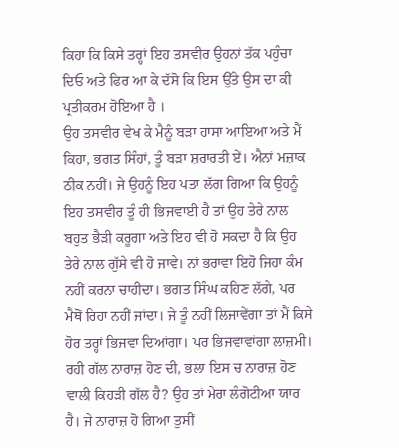ਕਿਹਾ ਕਿ ਕਿਸੇ ਤਰ੍ਹਾਂ ਇਹ ਤਸਵੀਰ ਉਹਨਾਂ ਤੱਕ ਪਹੁੰਚਾ ਦਿਓ ਅਤੇ ਫਿਰ ਆ ਕੇ ਦੱਸੋ ਕਿ ਇਸ ਉੱਤੇ ਉਸ ਦਾ ਕੀ ਪ੍ਰਤੀਕਰਮ ਹੋਇਆ ਹੈ ।
ਉਹ ਤਸਵੀਰ ਵੇਖ ਕੇ ਮੈਨੂੰ ਬੜਾ ਹਾਸਾ ਆਇਆ ਅਤੇ ਮੈਂ ਕਿਹਾ, ਭਗਤ ਸਿੰਹਾਂ, ਤੂੰ ਬੜਾ ਸ਼ਰਾਰਤੀ ਏਂ। ਐਨਾਂ ਮਜ਼ਾਕ ਠੀਕ ਨਹੀਂ। ਜੇ ਉਹਨੂੰ ਇਹ ਪਤਾ ਲੱਗ ਗਿਆ ਕਿ ਉਹਨੂੰ ਇਹ ਤਸਵੀਰ ਤੂੰ ਹੀ ਭਿਜਵਾਈ ਹੈ ਤਾਂ ਉਹ ਤੇਰੇ ਨਾਲ ਬਹੁਤ ਭੈੜੀ ਕਰੂਗਾ ਅਤੇ ਇਹ ਵੀ ਹੋ ਸਕਦਾ ਹੈ ਕਿ ਉਹ ਤੇਰੇ ਨਾਲ ਗੁੱਸੇ ਵੀ ਹੋ ਜਾਵੇ। ਨਾਂ ਭਰਾਵਾ ਇਹੋ ਜਿਹਾ ਕੰਮ ਨਹੀਂ ਕਰਨਾ ਚਾਹੀਦਾ। ਭਗਤ ਸਿੰਘ ਕਹਿਣ ਲੱਗੇ, ਪਰ ਮੈਥੋਂ ਰਿਹਾ ਨਹੀਂ ਜਾਂਦਾ। ਜੇ ਤੂੰ ਨਹੀਂ ਲਿਜਾਵੇਂਗਾ ਤਾਂ ਮੈਂ ਕਿਸੇ ਹੋਰ ਤਰ੍ਹਾਂ ਭਿਜਵਾ ਦਿਆਂਗਾ। ਪਰ ਭਿਜਵਾਵਾਂਗਾ ਲਾਜ਼ਮੀ। ਰਹੀ ਗੱਲ ਨਾਰਾਜ਼ ਹੋਣ ਦੀ, ਭਲਾ ਇਸ ਚ ਨਾਰਾਜ਼ ਹੋਣ ਵਾਲੀ ਕਿਹੜੀ ਗੱਲ ਹੈ? ਉਹ ਤਾਂ ਮੇਰਾ ਲੰਗੋਟੀਆ ਯਾਰ ਹੈ। ਜੇ ਨਾਰਾਜ਼ ਹੋ ਗਿਆ ਤੁਸੀਂ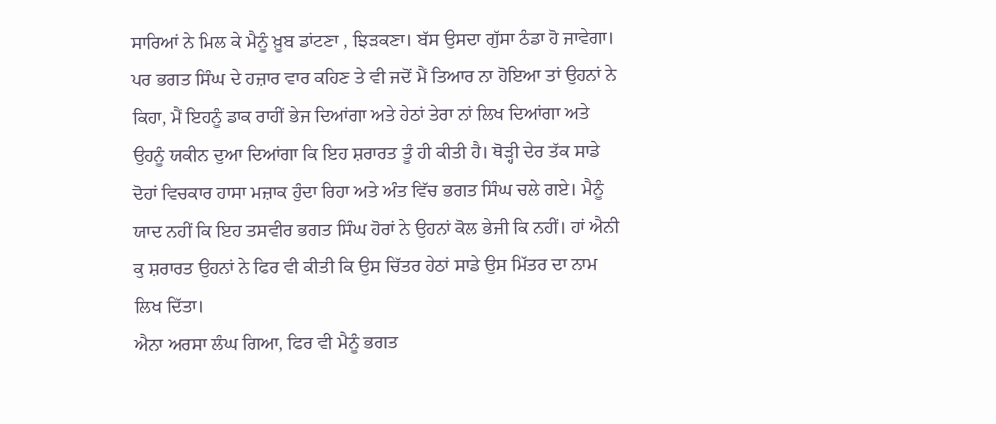ਸਾਰਿਆਂ ਨੇ ਮਿਲ ਕੇ ਮੈਨੂੰ ਖ਼ੂਬ ਡਾਂਟਣਾ , ਝਿੜਕਣਾ। ਬੱਸ ਉਸਦਾ ਗੁੱਸਾ ਠੰਡਾ ਹੋ ਜਾਵੇਗਾ। ਪਰ ਭਗਤ ਸਿੰਘ ਦੇ ਹਜ਼ਾਰ ਵਾਰ ਕਹਿਣ ਤੇ ਵੀ ਜਦੋਂ ਮੈਂ ਤਿਆਰ ਨਾ ਹੋਇਆ ਤਾਂ ਉਹਨਾਂ ਨੇ ਕਿਹਾ, ਮੈਂ ਇਹਨੂੰ ਡਾਕ ਰਾਹੀਂ ਭੇਜ ਦਿਆਂਗਾ ਅਤੇ ਹੇਠਾਂ ਤੇਰਾ ਨਾਂ ਲਿਖ ਦਿਆਂਗਾ ਅਤੇ ਉਹਨੂੰ ਯਕੀਨ ਦੁਆ ਦਿਆਂਗਾ ਕਿ ਇਹ ਸ਼ਰਾਰਤ ਤੂੰ ਹੀ ਕੀਤੀ ਹੈ। ਥੋੜ੍ਹੀ ਦੇਰ ਤੱਕ ਸਾਡੇ ਦੋਹਾਂ ਵਿਚਕਾਰ ਹਾਸਾ ਮਜ਼ਾਕ ਹੁੰਦਾ ਰਿਹਾ ਅਤੇ ਅੰਤ ਵਿੱਚ ਭਗਤ ਸਿੰਘ ਚਲੇ ਗਏ। ਮੈਨੂੰ ਯਾਦ ਨਹੀਂ ਕਿ ਇਹ ਤਸਵੀਰ ਭਗਤ ਸਿੰਘ ਹੋਰਾਂ ਨੇ ਉਹਨਾਂ ਕੋਲ ਭੇਜੀ ਕਿ ਨਹੀਂ। ਹਾਂ ਐਨੀ ਕੁ ਸ਼ਰਾਰਤ ਉਹਨਾਂ ਨੇ ਫਿਰ ਵੀ ਕੀਤੀ ਕਿ ਉਸ ਚਿੱਤਰ ਹੇਠਾਂ ਸਾਡੇ ਉਸ ਮਿੱਤਰ ਦਾ ਨਾਮ ਲਿਖ ਦਿੱਤਾ।
ਐਨਾ ਅਰਸਾ ਲੰਘ ਗਿਆ, ਫਿਰ ਵੀ ਮੈਨੂੰ ਭਗਤ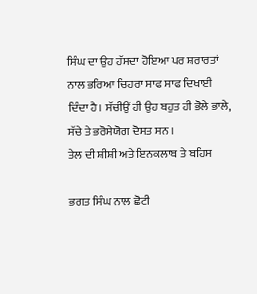ਸਿੰਘ ਦਾ ਉਹ ਹੱਸਦਾ ਹੋਇਆ ਪਰ ਸ਼ਰਾਰਤਾਂ ਨਾਲ ਭਰਿਆ ਚਿਹਰਾ ਸਾਫ ਸਾਫ ਦਿਖਾਈ ਦਿੰਦਾ ਹੈ। ਸੱਚੀਉਂ ਹੀ ਉਹ ਬਹੁਤ ਹੀ ਭੋਲੇ ਭਾਲੇ, ਸੱਚੇ ਤੇ ਭਰੋਸੇਯੋਗ ਦੋਸਤ ਸਨ ।
ਤੇਲ ਦੀ ਸ਼ੀਸ਼ੀ ਅਤੇ ਇਨਕਲਾਬ ਤੇ ਬਹਿਸ

ਭਗਤ ਸਿੰਘ ਨਾਲ ਛੋਟੀ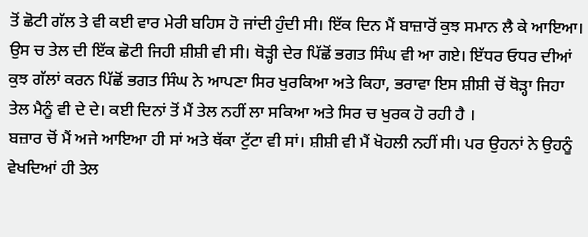ਤੋਂ ਛੋਟੀ ਗੱਲ ਤੇ ਵੀ ਕਈ ਵਾਰ ਮੇਰੀ ਬਹਿਸ ਹੋ ਜਾਂਦੀ ਹੁੰਦੀ ਸੀ। ਇੱਕ ਦਿਨ ਮੈਂ ਬਾਜ਼ਾਰੋਂ ਕੁਝ ਸਮਾਨ ਲੈ ਕੇ ਆਇਆ। ਉਸ ਚ ਤੇਲ ਦੀ ਇੱਕ ਛੋਟੀ ਜਿਹੀ ਸ਼ੀਸ਼ੀ ਵੀ ਸੀ। ਥੋੜ੍ਹੀ ਦੇਰ ਪਿੱਛੋਂ ਭਗਤ ਸਿੰਘ ਵੀ ਆ ਗਏ। ਇੱਧਰ ਓਧਰ ਦੀਆਂ ਕੁਝ ਗੱਲਾਂ ਕਰਨ ਪਿੱਛੋਂ ਭਗਤ ਸਿੰਘ ਨੇ ਆਪਣਾ ਸਿਰ ਖੁਰਕਿਆ ਅਤੇ ਕਿਹਾ, ਭਰਾਵਾ ਇਸ ਸ਼ੀਸ਼ੀ ਚੋਂ ਥੋੜ੍ਹਾ ਜਿਹਾ ਤੇਲ ਮੈਨੂੰ ਵੀ ਦੇ ਦੇ। ਕਈ ਦਿਨਾਂ ਤੋਂ ਮੈਂ ਤੇਲ ਨਹੀਂ ਲਾ ਸਕਿਆ ਅਤੇ ਸਿਰ ਚ ਖੁਰਕ ਹੋ ਰਹੀ ਹੈ ।
ਬਜ਼ਾਰ ਚੋਂ ਮੈਂ ਅਜੇ ਆਇਆ ਹੀ ਸਾਂ ਅਤੇ ਥੱਕਾ ਟੁੱਟਾ ਵੀ ਸਾਂ। ਸ਼ੀਸ਼ੀ ਵੀ ਮੈਂ ਖੋਹਲੀ ਨਹੀਂ ਸੀ। ਪਰ ਉਹਨਾਂ ਨੇ ਉਹਨੂੰ ਵੇਖਦਿਆਂ ਹੀ ਤੇਲ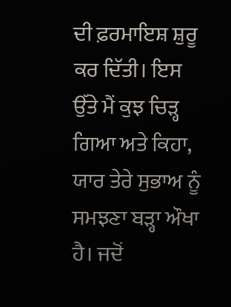ਦੀ ਫ਼ਰਮਾਇਸ਼ ਸ਼ੁਰੂ ਕਰ ਦਿੱਤੀ। ਇਸ ਉੱਤੇ ਮੈਂ ਕੁਝ ਚਿੜ੍ਹ ਗਿਆ ਅਤੇ ਕਿਹਾ, ਯਾਰ ਤੇਰੇ ਸੁਭਾਅ ਨੂੰ ਸਮਝਣਾ ਬੜ੍ਹਾ ਔਖਾ ਹੈ। ਜਦੋਂ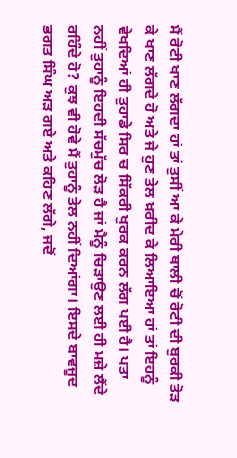ਮੈਂ ਰੋਟੀ ਖਾਣ ਲੱਗਦਾ ਹਾਂ ਤਾਂ ਤੁਸੀਂ ਆ ਕੇ ਮੇਰੀ ਥਾਲੀ ਚੋਂ ਰੋਟੀ ਦੀ ਬੁਰਕੀ ਤੋੜ ਕੇ ਖਾਣ ਲੱਗਦੇ ਹੋ ਅਤੇ ਜੇ ਹੁਣ ਤੇਲ ਖ਼ਰੀਦ ਕੇ ਲਿਆਇਆ ਹਾਂ ਤਾਂ ਇਹਨੂੰ ਵੇਖਦਿਆਂ ਹੀ ਤੁਹਾਡੇ ਸਿਰ ਚ ਸਿੱਕਰੀ ਖੁਰਕ ਕਰਨ ਲੱਗ ਪਈ ਹੈ। ਪਤਾ ਨਹੀਂ ਤੁਹਾਨੂੰ ਇਹਦੀ ਸੱਚਮੁੱਚ ਲੋੜ ਹੈ ਜਾਂ ਮੈਨੂੰ ਚਿੜਾਉਣ ਲਈ ਹੀ ਮਜ਼ੇ ਲੈਂਦੇ ਰਹਿੰਦੇ ਹੋ? ਕੁਝ ਵੀ ਹੋਵੇ ਮੈਂ ਤੁਹਾਨੂੰ ਤੇਲ ਨਹੀਂ ਦਿਆਂਗਾ। ਇਸਦੇ ਬਾਵਜੂਦ ਭਗਤ ਸਿੰਘ ਅੜ ਗਏ ਅਤੇ ਕਹਿਣ ਲੱਗੇ, ਜਦੋਂ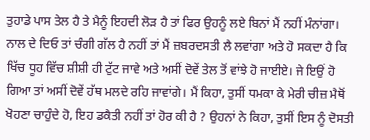ਤੁਹਾਡੇ ਪਾਸ ਤੇਲ ਹੈ ਤੇ ਮੈਨੂੰ ਇਹਦੀ ਲੋੜ ਹੈ ਤਾਂ ਫਿਰ ਉਹਨੂੰ ਲਏ ਬਿਨਾਂ ਮੈਂ ਨਹੀਂ ਮੰਨਾਂਗਾ। ਨਾਲ ਦੇ ਦਿਓ ਤਾਂ ਚੰਗੀ ਗੱਲ ਹੈ ਨਹੀਂ ਤਾਂ ਮੈਂ ਜ਼ਬਰਦਸਤੀ ਲੈ ਲਵਾਂਗਾ ਅਤੇ ਹੋ ਸਕਦਾ ਹੈ ਕਿ ਖਿੱਚ ਧੂਹ ਵਿੱਚ ਸ਼ੀਸ਼ੀ ਹੀ ਟੁੱਟ ਜਾਵੇ ਅਤੇ ਅਸੀਂ ਦੋਵੇਂ ਤੇਲ ਤੋਂ ਵਾਂਝੇ ਹੋ ਜਾਈਏ। ਜੇ ਇਉਂ ਹੋ ਗਿਆ ਤਾਂ ਅਸੀਂ ਦੋਵੇਂ ਹੱਥ ਮਲਦੇ ਰਹਿ ਜਾਵਾਂਗੇ। ਮੈਂ ਕਿਹਾ, ਤੁਸੀਂ ਧਮਕਾ ਕੇ ਮੇਰੀ ਚੀਜ਼ ਮੈਥੋਂ ਖੋਹਣਾ ਚਾਹੁੰਦੇ ਹੋ, ਇਹ ਡਕੈਤੀ ਨਹੀਂ ਤਾਂ ਹੋਰ ਕੀ ਹੈ ? ਉਹਨਾਂ ਨੇ ਕਿਹਾ, ਤੁਸੀਂ ਇਸ ਨੂੰ ਦੋਸਤੀ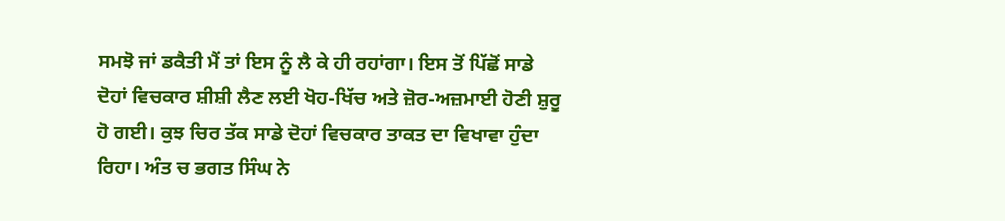ਸਮਝੋ ਜਾਂ ਡਕੈਤੀ ਮੈਂ ਤਾਂ ਇਸ ਨੂੰ ਲੈ ਕੇ ਹੀ ਰਹਾਂਗਾ। ਇਸ ਤੋਂ ਪਿੱਛੋਂ ਸਾਡੇ ਦੋਹਾਂ ਵਿਚਕਾਰ ਸ਼ੀਸ਼ੀ ਲੈਣ ਲਈ ਖੋਹ-ਖਿੱਚ ਅਤੇ ਜ਼ੋਰ-ਅਜ਼ਮਾਈ ਹੋਣੀ ਸ਼ੁਰੂ ਹੋ ਗਈ। ਕੁਝ ਚਿਰ ਤੱਕ ਸਾਡੇ ਦੋਹਾਂ ਵਿਚਕਾਰ ਤਾਕਤ ਦਾ ਵਿਖਾਵਾ ਹੁੰਦਾ ਰਿਹਾ। ਅੰਤ ਚ ਭਗਤ ਸਿੰਘ ਨੇ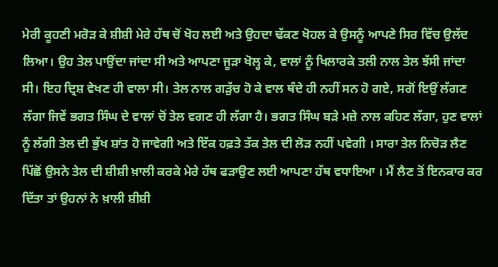ਮੇਰੀ ਕੂਹਣੀ ਮਰੋੜ ਕੇ ਸ਼ੀਸ਼ੀ ਮੇਰੇ ਹੱਥ ਚੋਂ ਖੋਹ ਲਈ ਅਤੇ ਉਹਦਾ ਢੱਕਣ ਖੋਹਲ ਕੇ ਉਸਨੂੰ ਆਪਣੇ ਸਿਰ ਵਿੱਚ ਉਲੱਦ ਲਿਆ। ਉਹ ਤੇਲ ਪਾਉਂਦਾ ਜਾਂਦਾ ਸੀ ਅਤੇ ਆਪਣਾ ਜੂੜਾ ਖੋਲ੍ਹ ਕੇ, ਵਾਲਾਂ ਨੂੰ ਖਿਲਾਰਕੇ ਤਲੀ ਨਾਲ ਤੇਲ ਝੱਸੀ ਜਾਂਦਾ ਸੀ। ਇਹ ਦ੍ਰਿਸ਼ ਵੇਖਣ ਹੀ ਵਾਲਾ ਸੀ। ਤੇਲ ਨਾਲ ਗੜੁੱਚ ਹੋ ਕੇ ਵਾਲ ਥੰਦੇ ਹੀ ਨਹੀਂ ਸਨ ਹੋ ਗਏ, ਸਗੋਂ ਇਉਂ ਲੱਗਣ ਲੱਗਾ ਜਿਵੇਂ ਭਗਤ ਸਿੰਘ ਦੇ ਵਾਲਾਂ ਚੋਂ ਤੇਲ ਵਗਣ ਹੀ ਲੱਗਾ ਹੈ। ਭਗਤ ਸਿੰਘ ਬੜੇ ਮਜ਼ੇ ਨਾਲ ਕਹਿਣ ਲੱਗਾ, ਹੁਣ ਵਾਲਾਂ ਨੂੰ ਲੱਗੀ ਤੇਲ ਦੀ ਭੁੱਖ ਸ਼ਾਂਤ ਹੋ ਜਾਵੇਗੀ ਅਤੇ ਇੱਕ ਹਫ਼ਤੇ ਤੱਕ ਤੇਲ ਦੀ ਲੋੜ ਨਹੀਂ ਪਵੇਗੀ । ਸਾਰਾ ਤੇਲ ਨਿਚੋੜ ਲੈਣ ਪਿੱਛੋਂ ਉਸਨੇ ਤੇਲ ਦੀ ਸ਼ੀਸ਼ੀ ਖ਼ਾਲੀ ਕਰਕੇ ਮੇਰੇ ਹੱਥ ਫੜਾਉਣ ਲਈ ਆਪਣਾ ਹੱਥ ਵਧਾਇਆ । ਮੈਂ ਲੈਣ ਤੋਂ ਇਨਕਾਰ ਕਰ ਦਿੱਤਾ ਤਾਂ ਉਹਨਾਂ ਨੇ ਖ਼ਾਲੀ ਸ਼ੀਸ਼ੀ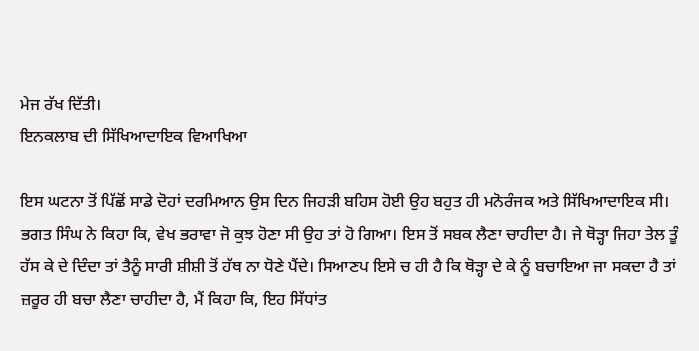ਮੇਜ ਰੱਖ ਦਿੱਤੀ।
ਇਨਕਲਾਬ ਦੀ ਸਿੱਖਿਆਦਾਇਕ ਵਿਆਖਿਆ

ਇਸ ਘਟਨਾ ਤੋਂ ਪਿੱਛੋਂ ਸਾਡੇ ਦੋਹਾਂ ਦਰਮਿਆਨ ਉਸ ਦਿਨ ਜਿਹੜੀ ਬਹਿਸ ਹੋਈ ਉਹ ਬਹੁਤ ਹੀ ਮਨੋਰੰਜਕ ਅਤੇ ਸਿੱਖਿਆਦਾਇਕ ਸੀ। ਭਗਤ ਸਿੰਘ ਨੇ ਕਿਹਾ ਕਿ, ਵੇਖ ਭਰਾਵਾ ਜੋ ਕੁਝ ਹੋਣਾ ਸੀ ਉਹ ਤਾਂ ਹੋ ਗਿਆ। ਇਸ ਤੋਂ ਸਬਕ ਲੈਣਾ ਚਾਹੀਦਾ ਹੈ। ਜੇ ਥੋੜ੍ਹਾ ਜਿਹਾ ਤੇਲ ਤੂੰ ਹੱਸ ਕੇ ਦੇ ਦਿੰਦਾ ਤਾਂ ਤੈਨੂੰ ਸਾਰੀ ਸ਼ੀਸ਼ੀ ਤੋਂ ਹੱਥ ਨਾ ਧੋਣੇ ਪੈਂਦੇ। ਸਿਆਣਪ ਇਸੇ ਚ ਹੀ ਹੈ ਕਿ ਥੋੜ੍ਹਾ ਦੇ ਕੇ ਨੂੰ ਬਚਾਇਆ ਜਾ ਸਕਦਾ ਹੈ ਤਾਂ ਜ਼ਰੂਰ ਹੀ ਬਚਾ ਲੈਣਾ ਚਾਹੀਦਾ ਹੈ, ਮੈਂ ਕਿਹਾ ਕਿ, ਇਹ ਸਿੱਧਾਂਤ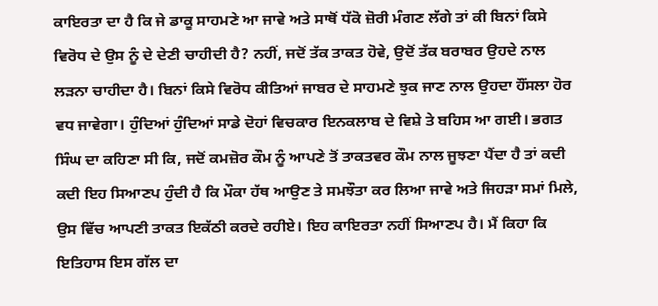ਕਾਇਰਤਾ ਦਾ ਹੈ ਕਿ ਜੇ ਡਾਕੂ ਸਾਹਮਣੇ ਆ ਜਾਵੇ ਅਤੇ ਸਾਥੋਂ ਧੱਕੋ ਜ਼ੋਰੀ ਮੰਗਣ ਲੱਗੇ ਤਾਂ ਕੀ ਬਿਨਾਂ ਕਿਸੇ ਵਿਰੋਧ ਦੇ ਉਸ ਨੂੰ ਦੇ ਦੇਣੀ ਚਾਹੀਦੀ ਹੈ? ਨਹੀਂ, ਜਦੋਂ ਤੱਕ ਤਾਕਤ ਹੋਵੇ, ਉਦੋਂ ਤੱਕ ਬਰਾਬਰ ਉਹਦੇ ਨਾਲ ਲੜਨਾ ਚਾਹੀਦਾ ਹੈ। ਬਿਨਾਂ ਕਿਸੇ ਵਿਰੋਧ ਕੀਤਿਆਂ ਜਾਬਰ ਦੇ ਸਾਹਮਣੇ ਝੁਕ ਜਾਣ ਨਾਲ ਉਹਦਾ ਹੌਂਸਲਾ ਹੋਰ ਵਧ ਜਾਵੇਗਾ। ਹੁੰਦਿਆਂ ਹੁੰਦਿਆਂ ਸਾਡੇ ਦੋਹਾਂ ਵਿਚਕਾਰ ਇਨਕਲਾਬ ਦੇ ਵਿਸ਼ੇ ਤੇ ਬਹਿਸ ਆ ਗਈ। ਭਗਤ ਸਿੰਘ ਦਾ ਕਹਿਣਾ ਸੀ ਕਿ, ਜਦੋਂ ਕਮਜ਼ੋਰ ਕੌਮ ਨੂੰ ਆਪਣੇ ਤੋਂ ਤਾਕਤਵਰ ਕੌਮ ਨਾਲ ਜੂਝਣਾ ਪੈਂਦਾ ਹੈ ਤਾਂ ਕਦੀ ਕਦੀ ਇਹ ਸਿਆਣਪ ਹੁੰਦੀ ਹੈ ਕਿ ਮੌਕਾ ਹੱਥ ਆਉਣ ਤੇ ਸਮਝੌਤਾ ਕਰ ਲਿਆ ਜਾਵੇ ਅਤੇ ਜਿਹੜਾ ਸਮਾਂ ਮਿਲੇ, ਉਸ ਵਿੱਚ ਆਪਣੀ ਤਾਕਤ ਇਕੱਠੀ ਕਰਦੇ ਰਹੀਏ। ਇਹ ਕਾਇਰਤਾ ਨਹੀਂ ਸਿਆਣਪ ਹੈ। ਮੈਂ ਕਿਹਾ ਕਿ ਇਤਿਹਾਸ ਇਸ ਗੱਲ ਦਾ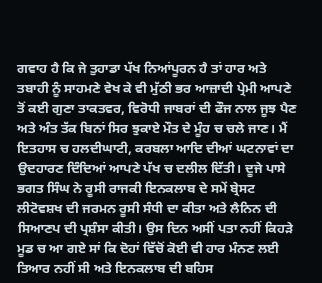ਗਵਾਹ ਹੈ ਕਿ ਜੇ ਤੁਹਾਡਾ ਪੱਖ ਨਿਆਂਪੂਰਨ ਹੈ ਤਾਂ ਹਾਰ ਅਤੇ ਤਬਾਹੀ ਨੂੰ ਸਾਹਮਣੇ ਵੇਖ ਕੇ ਵੀ ਮੁੱਠੀ ਭਰ ਆਜ਼ਾਦੀ ਪ੍ਰੇਮੀ ਆਪਣੇ ਤੋਂ ਕਈ ਗੁਣਾ ਤਾਕਤਵਰ, ਵਿਰੋਧੀ ਜਾਬਰਾਂ ਦੀ ਫੌਜ ਨਾਲ ਜੂਝ ਪੈਣ ਅਤੇ ਅੰਤ ਤੱਕ ਬਿਨਾਂ ਸਿਰ ਝੁਕਾਏ ਮੌਤ ਦੇ ਮੂੰਹ ਚ ਚਲੇ ਜਾਣ। ਮੈਂ ਇਤਹਾਸ ਚ ਹਲਦੀਘਾਟੀ, ਕਰਬਲਾ ਆਦਿ ਦੀਆਂ ਘਟਨਾਵਾਂ ਦਾ ਉਦਹਾਰਣ ਦਿੰਦਿਆਂ ਆਪਣੇ ਪੱਖ ਚ ਦਲੀਲ ਦਿੱਤੀ। ਦੂਜੇ ਪਾਸੇ ਭਗਤ ਸਿੰਘ ਨੇ ਰੂਸੀ ਰਾਜਕੀ ਇਨਕਲਾਬ ਦੇ ਸਮੇਂ ਬ੍ਰੇਸਟ ਲੀਟੋਵਸ਼ਖ ਦੀ ਜਰਮਨ ਰੂਸੀ ਸੰਧੀ ਦਾ ਕੀਤਾ ਅਤੇ ਲੈਨਿਨ ਦੀ ਸਿਆਣਪ ਦੀ ਪ੍ਰਸ਼ੰਸਾ ਕੀਤੀ। ਉਸ ਦਿਨ ਅਸੀਂ ਪਤਾ ਨਹੀਂ ਕਿਹੜੇ ਮੂਡ ਚ ਆ ਗਏ ਸਾਂ ਕਿ ਦੋਹਾਂ ਵਿੱਚੋਂ ਕੋਈ ਵੀ ਹਾਰ ਮੰਨਣ ਲਈ ਤਿਆਰ ਨਹੀਂ ਸੀ ਅਤੇ ਇਨਕਲਾਬ ਦੀ ਬਹਿਸ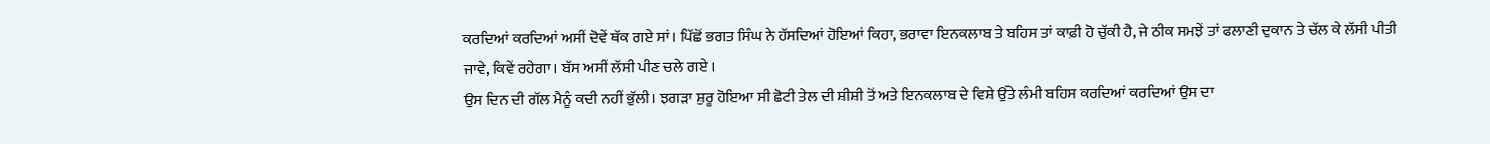ਕਰਦਿਆਂ ਕਰਦਿਆਂ ਅਸੀਂ ਦੋਵੇਂ ਥੱਕ ਗਏ ਸਾਂ। ਪਿੱਛੋਂ ਭਗਤ ਸਿੰਘ ਨੇ ਹੱਸਦਿਆਂ ਹੋਇਆਂ ਕਿਹਾ, ਭਰਾਵਾ ਇਨਕਲਾਬ ਤੇ ਬਹਿਸ ਤਾਂ ਕਾਫ਼ੀ ਹੋ ਚੁੱਕੀ ਹੈ, ਜੇ ਠੀਕ ਸਮਝੇਂ ਤਾਂ ਫਲਾਣੀ ਦੁਕਾਨ ਤੇ ਚੱਲ ਕੇ ਲੱਸੀ ਪੀਤੀ ਜਾਵੇ, ਕਿਵੇਂ ਰਹੇਗਾ। ਬੱਸ ਅਸੀਂ ਲੱਸੀ ਪੀਣ ਚਲੇ ਗਏ ।
ਉਸ ਦਿਨ ਦੀ ਗੱਲ ਮੈਨੂੰ ਕਦੀ ਨਹੀਂ ਭੁੱਲੀ। ਝਗੜਾ ਸ਼ੁਰੂ ਹੋਇਆ ਸੀ ਛੋਟੀ ਤੇਲ ਦੀ ਸ਼ੀਸ਼ੀ ਤੋਂ ਅਤੇ ਇਨਕਲਾਬ ਦੇ ਵਿਸ਼ੇ ਉੱਤੇ ਲੰਮੀ ਬਹਿਸ ਕਰਦਿਆਂ ਕਰਦਿਆਂ ਉਸ ਦਾ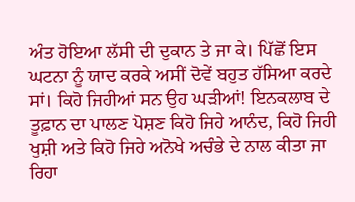ਅੰਤ ਹੋਇਆ ਲੱਸੀ ਦੀ ਦੁਕਾਨ ਤੇ ਜਾ ਕੇ। ਪਿੱਛੋਂ ਇਸ ਘਟਨਾ ਨੂੰ ਯਾਦ ਕਰਕੇ ਅਸੀਂ ਦੋਵੇਂ ਬਹੁਤ ਹੱਸਿਆ ਕਰਦੇ ਸਾਂ। ਕਿਹੋ ਜਿਹੀਆਂ ਸਨ ਉਹ ਘੜੀਆਂ! ਇਨਕਲਾਬ ਦੇ ਤੂਫ਼ਾਨ ਦਾ ਪਾਲਣ ਪੋਸ਼ਣ ਕਿਹੋ ਜਿਹੇ ਆਨੰਦ, ਕਿਹੋ ਜਿਹੀ ਖੁਸ਼ੀ ਅਤੇ ਕਿਹੋ ਜਿਹੇ ਅਨੋਖੇ ਅਚੰਭੇ ਦੇ ਨਾਲ ਕੀਤਾ ਜਾ ਰਿਹਾ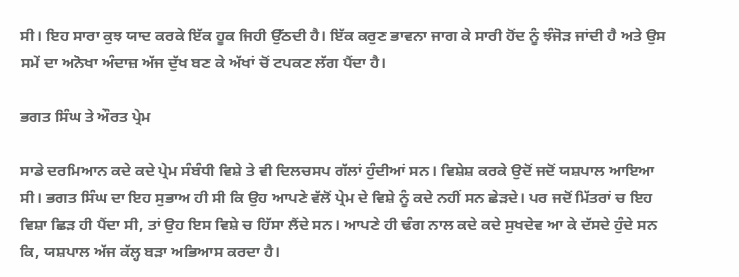ਸੀ। ਇਹ ਸਾਰਾ ਕੁਝ ਯਾਦ ਕਰਕੇ ਇੱਕ ਹੂਕ ਜਿਹੀ ਉੱਠਦੀ ਹੈ। ਇੱਕ ਕਰੁਣ ਭਾਵਨਾ ਜਾਗ ਕੇ ਸਾਰੀ ਹੋਂਦ ਨੂੰ ਝੰਜੋੜ ਜਾਂਦੀ ਹੈ ਅਤੇ ਉਸ ਸਮੇਂ ਦਾ ਅਨੋਖਾ ਅੰਦਾਜ਼ ਅੱਜ ਦੁੱਖ ਬਣ ਕੇ ਅੱਖਾਂ ਚੋਂ ਟਪਕਣ ਲੱਗ ਪੈਂਦਾ ਹੈ।

ਭਗਤ ਸਿੰਘ ਤੇ ਔਰਤ ਪ੍ਰੇਮ

ਸਾਡੇ ਦਰਮਿਆਨ ਕਦੇ ਕਦੇ ਪ੍ਰੇਮ ਸੰਬੰਧੀ ਵਿਸ਼ੇ ਤੇ ਵੀ ਦਿਲਚਸਪ ਗੱਲਾਂ ਹੁੰਦੀਆਂ ਸਨ। ਵਿਸ਼ੇਸ਼ ਕਰਕੇ ਉਦੋਂ ਜਦੋਂ ਯਸ਼ਪਾਲ ਆਇਆ ਸੀ। ਭਗਤ ਸਿੰਘ ਦਾ ਇਹ ਸੁਭਾਅ ਹੀ ਸੀ ਕਿ ਉਹ ਆਪਣੇ ਵੱਲੋਂ ਪ੍ਰੇਮ ਦੇ ਵਿਸ਼ੇ ਨੂੰ ਕਦੇ ਨਹੀਂ ਸਨ ਛੇੜਦੇ। ਪਰ ਜਦੋਂ ਮਿੱਤਰਾਂ ਚ ਇਹ ਵਿਸ਼ਾ ਛਿੜ ਹੀ ਪੈਂਦਾ ਸੀ, ਤਾਂ ਉਹ ਇਸ ਵਿਸ਼ੇ ਚ ਹਿੱਸਾ ਲੈਂਦੇ ਸਨ। ਆਪਣੇ ਹੀ ਢੰਗ ਨਾਲ ਕਦੇ ਕਦੇ ਸੁਖਦੇਵ ਆ ਕੇ ਦੱਸਦੇ ਹੁੰਦੇ ਸਨ ਕਿ, ਯਸ਼ਪਾਲ ਅੱਜ ਕੱਲ੍ਹ ਬੜਾ ਅਭਿਆਸ ਕਰਦਾ ਹੈ।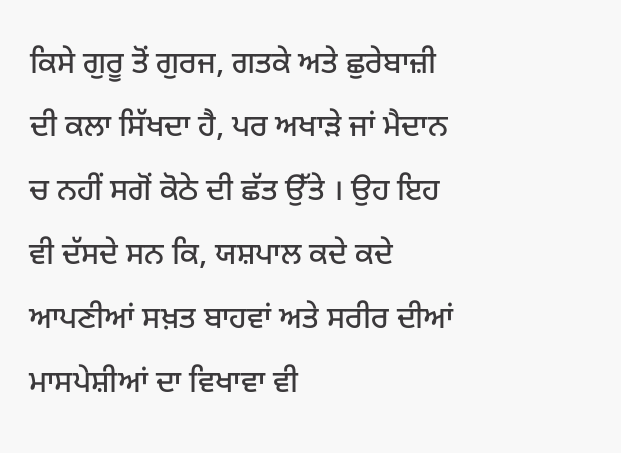ਕਿਸੇ ਗੁਰੂ ਤੋਂ ਗੁਰਜ, ਗਤਕੇ ਅਤੇ ਛੁਰੇਬਾਜ਼ੀ ਦੀ ਕਲਾ ਸਿੱਖਦਾ ਹੈ, ਪਰ ਅਖਾੜੇ ਜਾਂ ਮੈਦਾਨ ਚ ਨਹੀਂ ਸਗੋਂ ਕੋਠੇ ਦੀ ਛੱਤ ਉੱਤੇ । ਉਹ ਇਹ ਵੀ ਦੱਸਦੇ ਸਨ ਕਿ, ਯਸ਼ਪਾਲ ਕਦੇ ਕਦੇ ਆਪਣੀਆਂ ਸਖ਼ਤ ਬਾਹਵਾਂ ਅਤੇ ਸਰੀਰ ਦੀਆਂ ਮਾਸਪੇਸ਼ੀਆਂ ਦਾ ਵਿਖਾਵਾ ਵੀ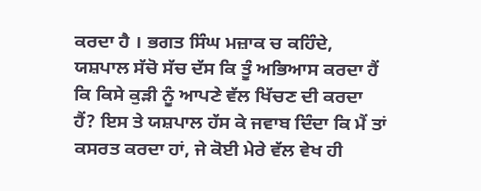ਕਰਦਾ ਹੈ । ਭਗਤ ਸਿੰਘ ਮਜ਼ਾਕ ਚ ਕਹਿੰਦੇ, ਯਸ਼ਪਾਲ ਸੱਚੋ ਸੱਚ ਦੱਸ ਕਿ ਤੂੰ ਅਭਿਆਸ ਕਰਦਾ ਹੈਂ ਕਿ ਕਿਸੇ ਕੁੜੀ ਨੂੰ ਆਪਣੇ ਵੱਲ ਖਿੱਚਣ ਦੀ ਕਰਦਾ ਹੈਂ? ਇਸ ਤੇ ਯਸ਼ਪਾਲ ਹੱਸ ਕੇ ਜਵਾਬ ਦਿੰਦਾ ਕਿ ਮੈਂ ਤਾਂ ਕਸਰਤ ਕਰਦਾ ਹਾਂ, ਜੇ ਕੋਈ ਮੇਰੇ ਵੱਲ ਵੇਖ ਹੀ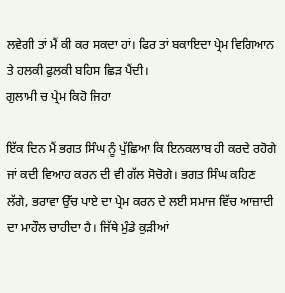ਲਵੇਗੀ ਤਾਂ ਮੈਂ ਕੀ ਕਰ ਸਕਦਾ ਹਾਂ। ਫਿਰ ਤਾਂ ਬਕਾਇਦਾ ਪ੍ਰੇਮ ਵਿਗਿਆਨ ਤੇ ਹਲਕੀ ਫੁਲਕੀ ਬਹਿਸ ਛਿੜ ਪੈਂਦੀ।
ਗੁਲਾਮੀ ਚ ਪ੍ਰੇਮ ਕਿਹੋ ਜਿਹਾ

ਇੱਕ ਦਿਨ ਮੈਂ ਭਗਤ ਸਿੰਘ ਨੂੰ ਪੁੱਛਿਆ ਕਿ ਇਨਕਲਾਬ ਹੀ ਕਰਦੇ ਰਹੋਗੇ ਜਾਂ ਕਦੀ ਵਿਆਹ ਕਰਨ ਦੀ ਵੀ ਗੱਲ ਸੋਚੋਗੇ। ਭਗਤ ਸਿੰਘ ਕਹਿਣ ਲੱਗੇ, ਭਰਾਵਾ ਉੱਚ ਪਾਏ ਦਾ ਪ੍ਰੇਮ ਕਰਨ ਦੇ ਲਈ ਸਮਾਜ ਵਿੱਚ ਆਜ਼ਾਦੀ ਦਾ ਮਾਹੌਲ ਚਾਹੀਦਾ ਹੈ। ਜਿੱਥੇ ਮੁੰਡੇ ਕੁੜੀਆਂ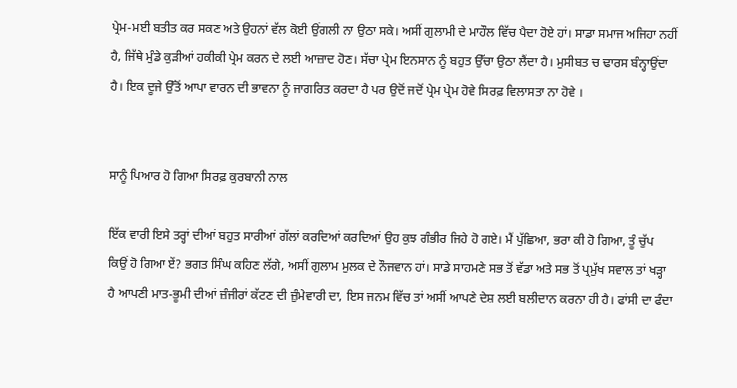ਪ੍ਰੇਮ-ਮਈ ਬਤੀਤ ਕਰ ਸਕਣ ਅਤੇ ਉਹਨਾਂ ਵੱਲ ਕੋਈ ਉਂਗਲੀ ਨਾ ਉਠਾ ਸਕੇ। ਅਸੀਂ ਗੁਲਾਮੀ ਦੇ ਮਾਹੌਲ ਵਿੱਚ ਪੈਦਾ ਹੋਏ ਹਾਂ। ਸਾਡਾ ਸਮਾਜ ਅਜਿਹਾ ਨਹੀਂ ਹੈ, ਜਿੱਥੇ ਮੁੰਡੇ ਕੁੜੀਆਂ ਹਕੀਕੀ ਪ੍ਰੇਮ ਕਰਨ ਦੇ ਲਈ ਆਜ਼ਾਦ ਹੋਣ। ਸੱਚਾ ਪ੍ਰੇਮ ਇਨਸਾਨ ਨੂੰ ਬਹੁਤ ਉੱਚਾ ਉਠਾ ਲੈਂਦਾ ਹੈ। ਮੁਸੀਬਤ ਚ ਢਾਰਸ ਬੰਨ੍ਹਾਉਂਦਾ ਹੈ। ਇਕ ਦੂਜੇ ਉੱਤੋਂ ਆਪਾ ਵਾਰਨ ਦੀ ਭਾਵਨਾ ਨੂੰ ਜਾਗਰਿਤ ਕਰਦਾ ਹੈ ਪਰ ਉਦੋਂ ਜਦੋਂ ਪ੍ਰੇਮ ਪ੍ਰੇਮ ਹੋਵੇ ਸਿਰਫ਼ ਵਿਲਾਸਤਾ ਨਾ ਹੋਵੇ ।


ਸਾਨੂੰ ਪਿਆਰ ਹੋ ਗਿਆ ਸਿਰਫ਼ ਕੁਰਬਾਨੀ ਨਾਲ

ਇੱਕ ਵਾਰੀ ਇਸੇ ਤਰ੍ਹਾਂ ਦੀਆਂ ਬਹੁਤ ਸਾਰੀਆਂ ਗੱਲਾਂ ਕਰਦਿਆਂ ਕਰਦਿਆਂ ਉਹ ਕੁਝ ਗੰਭੀਰ ਜਿਹੇ ਹੋ ਗਏ। ਮੈਂ ਪੁੱਛਿਆ, ਭਰਾ ਕੀ ਹੋ ਗਿਆ, ਤੂੰ ਚੁੱਪ ਕਿਉਂ ਹੋ ਗਿਆ ਏਂ? ਭਗਤ ਸਿੰਘ ਕਹਿਣ ਲੱਗੇ, ਅਸੀਂ ਗੁਲਾਮ ਮੁਲਕ ਦੇ ਨੌਜਵਾਨ ਹਾਂ। ਸਾਡੇ ਸਾਹਮਣੇ ਸਭ ਤੋਂ ਵੱਡਾ ਅਤੇ ਸਭ ਤੋਂ ਪ੍ਰਮੁੱਖ ਸਵਾਲ ਤਾਂ ਖੜ੍ਹਾ ਹੈ ਆਪਣੀ ਮਾਤ-ਭੂਮੀ ਦੀਆਂ ਜ਼ੰਜੀਰਾਂ ਕੱਟਣ ਦੀ ਜ਼ੁੰਮੇਵਾਰੀ ਦਾ, ਇਸ ਜਨਮ ਵਿੱਚ ਤਾਂ ਅਸੀਂ ਆਪਣੇ ਦੇਸ਼ ਲਈ ਬਲੀਦਾਨ ਕਰਨਾ ਹੀ ਹੈ। ਫਾਂਸੀ ਦਾ ਫੰਦਾ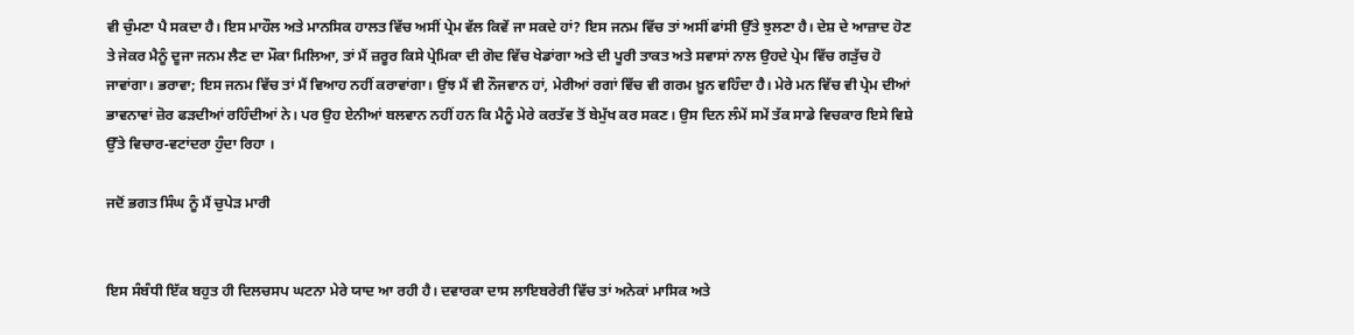ਵੀ ਚੁੰਮਣਾ ਪੈ ਸਕਦਾ ਹੈ। ਇਸ ਮਾਹੌਲ ਅਤੇ ਮਾਨਸਿਕ ਹਾਲਤ ਵਿੱਚ ਅਸੀਂ ਪ੍ਰੇਮ ਵੱਲ ਕਿਵੇਂ ਜਾ ਸਕਦੇ ਹਾਂ? ਇਸ ਜਨਮ ਵਿੱਚ ਤਾਂ ਅਸੀਂ ਫਾਂਸੀ ਉੱਤੇ ਝੁਲਣਾ ਹੈ। ਦੇਸ਼ ਦੇ ਆਜ਼ਾਦ ਹੋਣ ਤੇ ਜੇਕਰ ਮੈਨੂੰ ਦੂਜਾ ਜਨਮ ਲੈਣ ਦਾ ਮੌਕਾ ਮਿਲਿਆ, ਤਾਂ ਮੈਂ ਜ਼ਰੂਰ ਕਿਸੇ ਪ੍ਰੇਮਿਕਾ ਦੀ ਗੋਦ ਵਿੱਚ ਖੇਡਾਂਗਾ ਅਤੇ ਦੀ ਪੂਰੀ ਤਾਕਤ ਅਤੇ ਸਵਾਸਾਂ ਨਾਲ ਉਹਦੇ ਪ੍ਰੇਮ ਵਿੱਚ ਗੜੁੱਚ ਹੋ ਜਾਵਾਂਗਾ। ਭਰਾਵਾ; ਇਸ ਜਨਮ ਵਿੱਚ ਤਾਂ ਮੈਂ ਵਿਆਹ ਨਹੀਂ ਕਰਾਵਾਂਗਾ। ਉਂਝ ਮੈਂ ਵੀ ਨੌਜਵਾਨ ਹਾਂ, ਮੇਰੀਆਂ ਰਗਾਂ ਵਿੱਚ ਵੀ ਗਰਮ ਖ਼ੂਨ ਵਹਿੰਦਾ ਹੈ। ਮੇਰੇ ਮਨ ਵਿੱਚ ਵੀ ਪ੍ਰੇਮ ਦੀਆਂ ਭਾਵਨਾਵਾਂ ਜ਼ੋਰ ਫੜਦੀਆਂ ਰਹਿੰਦੀਆਂ ਨੇ। ਪਰ ਉਹ ਏਨੀਆਂ ਬਲਵਾਨ ਨਹੀਂ ਹਨ ਕਿ ਮੈਨੂੰ ਮੇਰੇ ਕਰਤੱਵ ਤੋਂ ਬੇਮੁੱਖ ਕਰ ਸਕਣ। ਉਸ ਦਿਨ ਲੰਮੇਂ ਸਮੇਂ ਤੱਕ ਸਾਡੇ ਵਿਚਕਾਰ ਇਸੇ ਵਿਸ਼ੇ ਉੱਤੇ ਵਿਚਾਰ-ਵਟਾਂਦਰਾ ਹੁੰਦਾ ਰਿਹਾ ।

ਜਦੋਂ ਭਗਤ ਸਿੰਘ ਨੂੰ ਮੈਂ ਚੁਪੇੜ ਮਾਰੀ


ਇਸ ਸੰਬੰਧੀ ਇੱਕ ਬਹੁਤ ਹੀ ਦਿਲਚਸਪ ਘਟਨਾ ਮੇਰੇ ਯਾਦ ਆ ਰਹੀ ਹੈ। ਦਵਾਰਕਾ ਦਾਸ ਲਾਇਬਰੇਰੀ ਵਿੱਚ ਤਾਂ ਅਨੇਕਾਂ ਮਾਸਿਕ ਅਤੇ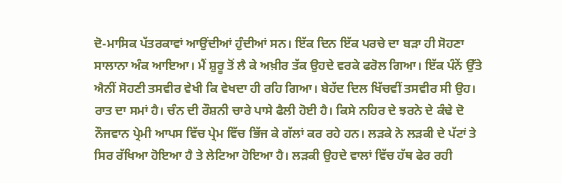ਦੋ-ਮਾਸਿਕ ਪੱਤਰਕਾਵਾਂ ਆਉਂਦੀਆਂ ਹੁੰਦੀਆਂ ਸਨ। ਇੱਕ ਦਿਨ ਇੱਕ ਪਰਚੇ ਦਾ ਬੜਾ ਹੀ ਸੋਹਣਾ ਸਾਲਾਨਾ ਅੰਕ ਆਇਆ। ਮੈਂ ਸ਼ੁਰੂ ਤੋਂ ਲੈ ਕੇ ਅਖ਼ੀਰ ਤੱਕ ਉਹਦੇ ਵਰਕੇ ਫਰੋਲ ਗਿਆ। ਇੱਕ ਪੰਨੇਂ ਉੱਤੇ ਐਨੀਂ ਸੋਹਣੀ ਤਸਵੀਰ ਵੇਖੀ ਕਿ ਵੇਖਦਾ ਹੀ ਰਹਿ ਗਿਆ। ਬੇਹੱਦ ਦਿਲ ਖਿੱਚਵੀਂ ਤਸਵੀਰ ਸੀ ਉਹ। ਰਾਤ ਦਾ ਸਮਾਂ ਹੈ। ਚੰਨ ਦੀ ਰੌਸ਼ਨੀ ਚਾਰੇ ਪਾਸੇ ਫੈਲੀ ਹੋਈ ਹੈ। ਕਿਸੇ ਨਹਿਰ ਦੇ ਝਰਨੇ ਦੇ ਕੰਢੇ ਦੋ ਨੌਜਵਾਨ ਪ੍ਰੇਮੀ ਆਪਸ ਵਿੱਚ ਪ੍ਰੇਮ ਵਿੱਚ ਭਿੱਜ ਕੇ ਗੱਲਾਂ ਕਰ ਰਹੇ ਹਨ। ਲੜਕੇ ਨੇ ਲੜਕੀ ਦੇ ਪੱਟਾਂ ਤੇ ਸਿਰ ਰੱਖਿਆ ਹੋਇਆ ਹੈ ਤੇ ਲੇਟਿਆ ਹੋਇਆ ਹੈ। ਲੜਕੀ ਉਹਦੇ ਵਾਲਾਂ ਵਿੱਚ ਹੱਥ ਫੇਰ ਰਹੀ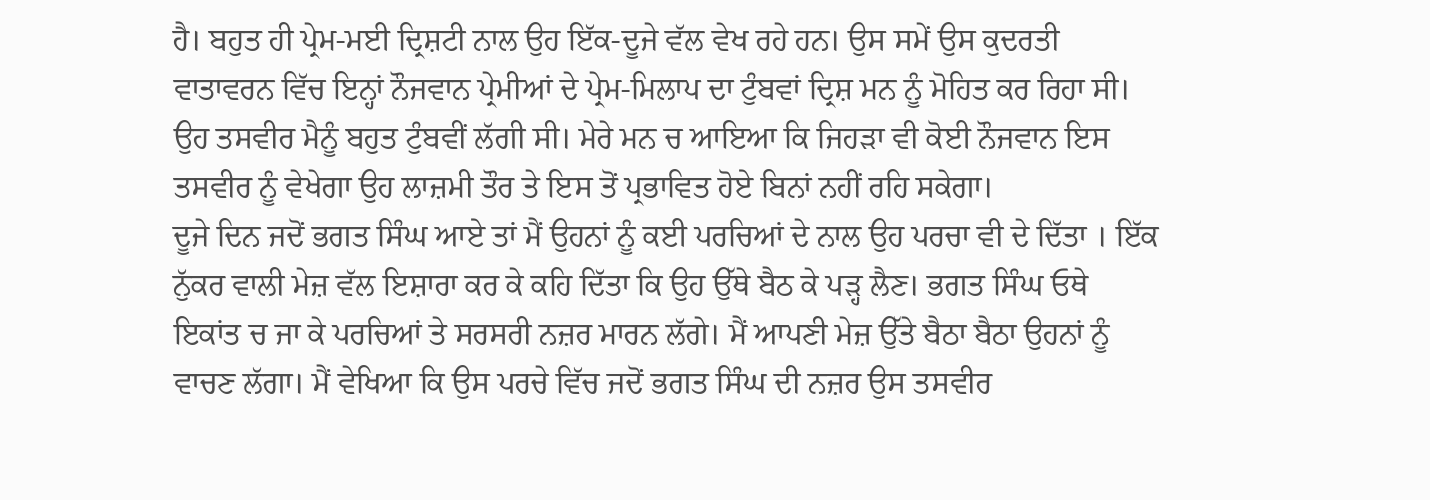ਹੈ। ਬਹੁਤ ਹੀ ਪ੍ਰੇਮ-ਮਈ ਦ੍ਰਿਸ਼ਟੀ ਨਾਲ ਉਹ ਇੱਕ-ਦੂਜੇ ਵੱਲ ਵੇਖ ਰਹੇ ਹਨ। ਉਸ ਸਮੇਂ ਉਸ ਕੁਦਰਤੀ ਵਾਤਾਵਰਨ ਵਿੱਚ ਇਨ੍ਹਾਂ ਨੌਜਵਾਨ ਪ੍ਰੇਮੀਆਂ ਦੇ ਪ੍ਰੇਮ-ਮਿਲਾਪ ਦਾ ਟੁੰਬਵਾਂ ਦ੍ਰਿਸ਼ ਮਨ ਨੂੰ ਮੋਹਿਤ ਕਰ ਰਿਹਾ ਸੀ। ਉਹ ਤਸਵੀਰ ਮੈਨੂੰ ਬਹੁਤ ਟੁੰਬਵੀਂ ਲੱਗੀ ਸੀ। ਮੇਰੇ ਮਨ ਚ ਆਇਆ ਕਿ ਜਿਹੜਾ ਵੀ ਕੋਈ ਨੌਜਵਾਨ ਇਸ ਤਸਵੀਰ ਨੂੰ ਵੇਖੇਗਾ ਉਹ ਲਾਜ਼ਮੀ ਤੌਰ ਤੇ ਇਸ ਤੋਂ ਪ੍ਰਭਾਵਿਤ ਹੋਏ ਬਿਨਾਂ ਨਹੀਂ ਰਹਿ ਸਕੇਗਾ।
ਦੂਜੇ ਦਿਨ ਜਦੋਂ ਭਗਤ ਸਿੰਘ ਆਏ ਤਾਂ ਮੈਂ ਉਹਨਾਂ ਨੂੰ ਕਈ ਪਰਚਿਆਂ ਦੇ ਨਾਲ ਉਹ ਪਰਚਾ ਵੀ ਦੇ ਦਿੱਤਾ । ਇੱਕ ਨੁੱਕਰ ਵਾਲੀ ਮੇਜ਼ ਵੱਲ ਇਸ਼ਾਰਾ ਕਰ ਕੇ ਕਹਿ ਦਿੱਤਾ ਕਿ ਉਹ ਉੱਥੇ ਬੈਠ ਕੇ ਪੜ੍ਹ ਲੈਣ। ਭਗਤ ਸਿੰਘ ਓਥੇ ਇਕਾਂਤ ਚ ਜਾ ਕੇ ਪਰਚਿਆਂ ਤੇ ਸਰਸਰੀ ਨਜ਼ਰ ਮਾਰਨ ਲੱਗੇ। ਮੈਂ ਆਪਣੀ ਮੇਜ਼ ਉੱਤੇ ਬੈਠਾ ਬੈਠਾ ਉਹਨਾਂ ਨੂੰ ਵਾਚਣ ਲੱਗਾ। ਮੈਂ ਵੇਖਿਆ ਕਿ ਉਸ ਪਰਚੇ ਵਿੱਚ ਜਦੋਂ ਭਗਤ ਸਿੰਘ ਦੀ ਨਜ਼ਰ ਉਸ ਤਸਵੀਰ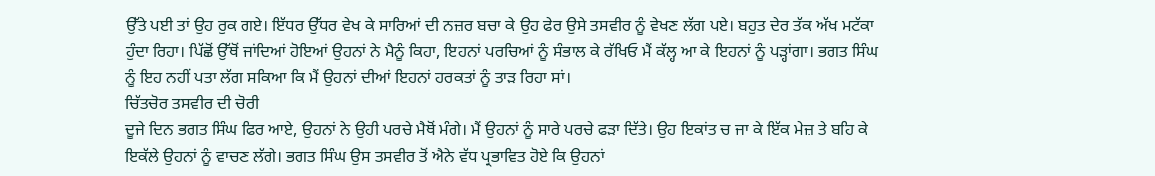ਉੱਤੇ ਪਈ ਤਾਂ ਉਹ ਰੁਕ ਗਏ। ਇੱਧਰ ਉੱਧਰ ਵੇਖ ਕੇ ਸਾਰਿਆਂ ਦੀ ਨਜ਼ਰ ਬਚਾ ਕੇ ਉਹ ਫੇਰ ਉਸੇ ਤਸਵੀਰ ਨੂੰ ਵੇਖਣ ਲੱਗ ਪਏ। ਬਹੁਤ ਦੇਰ ਤੱਕ ਅੱਖ ਮਟੱਕਾ ਹੁੰਦਾ ਰਿਹਾ। ਪਿੱਛੋਂ ਉੱਥੋਂ ਜਾਂਦਿਆਂ ਹੋਇਆਂ ਉਹਨਾਂ ਨੇ ਮੈਨੂੰ ਕਿਹਾ, ਇਹਨਾਂ ਪਰਚਿਆਂ ਨੂੰ ਸੰਭਾਲ ਕੇ ਰੱਖਿਓ ਮੈਂ ਕੱਲ੍ਹ ਆ ਕੇ ਇਹਨਾਂ ਨੂੰ ਪੜ੍ਹਾਂਗਾ। ਭਗਤ ਸਿੰਘ ਨੂੰ ਇਹ ਨਹੀਂ ਪਤਾ ਲੱਗ ਸਕਿਆ ਕਿ ਮੈਂ ਉਹਨਾਂ ਦੀਆਂ ਇਹਨਾਂ ਹਰਕਤਾਂ ਨੂੰ ਤਾੜ ਰਿਹਾ ਸਾਂ।
ਚਿੱਤਚੋਰ ਤਸਵੀਰ ਦੀ ਚੋਰੀ
ਦੂਜੇ ਦਿਨ ਭਗਤ ਸਿੰਘ ਫਿਰ ਆਏ, ਉਹਨਾਂ ਨੇ ਉਹੀ ਪਰਚੇ ਮੈਥੋਂ ਮੰਗੇ। ਮੈਂ ਉਹਨਾਂ ਨੂੰ ਸਾਰੇ ਪਰਚੇ ਫੜਾ ਦਿੱਤੇ। ਉਹ ਇਕਾਂਤ ਚ ਜਾ ਕੇ ਇੱਕ ਮੇਜ਼ ਤੇ ਬਹਿ ਕੇ ਇਕੱਲੇ ਉਹਨਾਂ ਨੂੰ ਵਾਚਣ ਲੱਗੇ। ਭਗਤ ਸਿੰਘ ਉਸ ਤਸਵੀਰ ਤੋਂ ਐਨੇ ਵੱਧ ਪ੍ਰਭਾਵਿਤ ਹੋਏ ਕਿ ਉਹਨਾਂ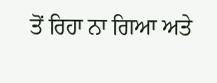ਤੋਂ ਰਿਹਾ ਨਾ ਗਿਆ ਅਤੇ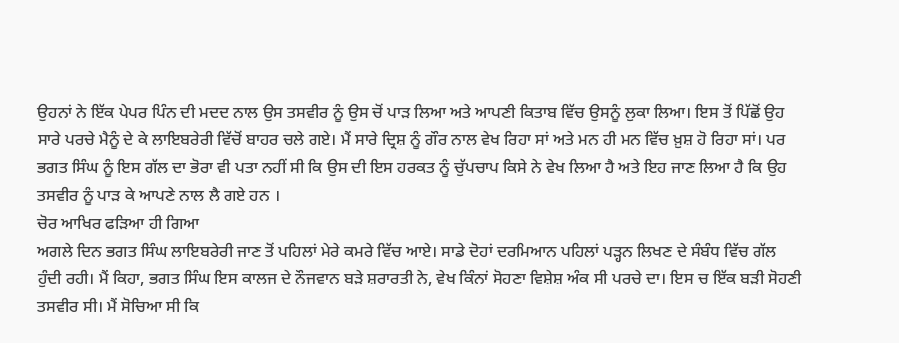ਉਹਨਾਂ ਨੇ ਇੱਕ ਪੇਪਰ ਪਿੰਨ ਦੀ ਮਦਦ ਨਾਲ ਉਸ ਤਸਵੀਰ ਨੂੰ ਉਸ ਚੋਂ ਪਾੜ ਲਿਆ ਅਤੇ ਆਪਣੀ ਕਿਤਾਬ ਵਿੱਚ ਉਸਨੂੰ ਲੁਕਾ ਲਿਆ। ਇਸ ਤੋਂ ਪਿੱਛੋਂ ਉਹ ਸਾਰੇ ਪਰਚੇ ਮੈਨੂੰ ਦੇ ਕੇ ਲਾਇਬਰੇਰੀ ਵਿੱਚੋਂ ਬਾਹਰ ਚਲੇ ਗਏ। ਮੈਂ ਸਾਰੇ ਦ੍ਰਿਸ਼ ਨੂੰ ਗੌਰ ਨਾਲ ਵੇਖ ਰਿਹਾ ਸਾਂ ਅਤੇ ਮਨ ਹੀ ਮਨ ਵਿੱਚ ਖ਼ੁਸ਼ ਹੋ ਰਿਹਾ ਸਾਂ। ਪਰ ਭਗਤ ਸਿੰਘ ਨੂੰ ਇਸ ਗੱਲ ਦਾ ਭੋਰਾ ਵੀ ਪਤਾ ਨਹੀਂ ਸੀ ਕਿ ਉਸ ਦੀ ਇਸ ਹਰਕਤ ਨੂੰ ਚੁੱਪਚਾਪ ਕਿਸੇ ਨੇ ਵੇਖ ਲਿਆ ਹੈ ਅਤੇ ਇਹ ਜਾਣ ਲਿਆ ਹੈ ਕਿ ਉਹ ਤਸਵੀਰ ਨੂੰ ਪਾੜ ਕੇ ਆਪਣੇ ਨਾਲ ਲੈ ਗਏ ਹਨ ।
ਚੋਰ ਆਖਿਰ ਫੜਿਆ ਹੀ ਗਿਆ
ਅਗਲੇ ਦਿਨ ਭਗਤ ਸਿੰਘ ਲਾਇਬਰੇਰੀ ਜਾਣ ਤੋਂ ਪਹਿਲਾਂ ਮੇਰੇ ਕਮਰੇ ਵਿੱਚ ਆਏ। ਸਾਡੇ ਦੋਹਾਂ ਦਰਮਿਆਨ ਪਹਿਲਾਂ ਪੜ੍ਹਨ ਲਿਖਣ ਦੇ ਸੰਬੰਧ ਵਿੱਚ ਗੱਲ ਹੁੰਦੀ ਰਹੀ। ਮੈਂ ਕਿਹਾ, ਭਗਤ ਸਿੰਘ ਇਸ ਕਾਲਜ ਦੇ ਨੌਜਵਾਨ ਬੜੇ ਸ਼ਰਾਰਤੀ ਨੇ, ਵੇਖ ਕਿੰਨਾਂ ਸੋਹਣਾ ਵਿਸ਼ੇਸ਼ ਅੰਕ ਸੀ ਪਰਚੇ ਦਾ। ਇਸ ਚ ਇੱਕ ਬੜੀ ਸੋਹਣੀ ਤਸਵੀਰ ਸੀ। ਮੈਂ ਸੋਚਿਆ ਸੀ ਕਿ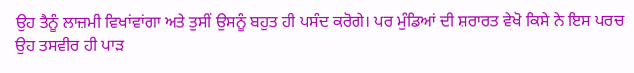ਉਹ ਤੈਨੂੰ ਲਾਜ਼ਮੀ ਵਿਖਾਂਵਾਂਗਾ ਅਤੇ ਤੁਸੀਂ ਉਸਨੂੰ ਬਹੁਤ ਹੀ ਪਸੰਦ ਕਰੋਗੇ। ਪਰ ਮੁੰਡਿਆਂ ਦੀ ਸ਼ਰਾਰਤ ਵੇਖੋ ਕਿਸੇ ਨੇ ਇਸ ਪਰਚ ਉਹ ਤਸਵੀਰ ਹੀ ਪਾੜ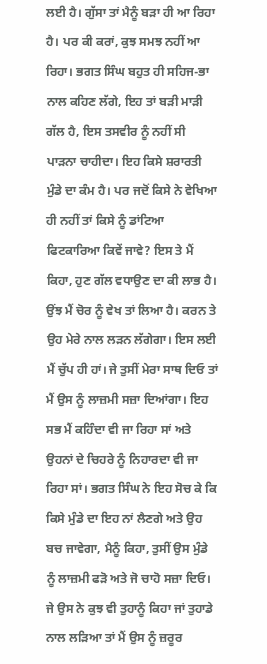ਲਈ ਹੈ। ਗੁੱਸਾ ਤਾਂ ਮੈਨੂੰ ਬੜਾ ਹੀ ਆ ਰਿਹਾ ਹੈ। ਪਰ ਕੀ ਕਰਾਂ, ਕੁਝ ਸਮਝ ਨਹੀਂ ਆ ਰਿਹਾ। ਭਗਤ ਸਿੰਘ ਬਹੁਤ ਹੀ ਸਹਿਜ-ਭਾ ਨਾਲ ਕਹਿਣ ਲੱਗੇ, ਇਹ ਤਾਂ ਬੜੀ ਮਾੜੀ ਗੱਲ ਹੈ, ਇਸ ਤਸਵੀਰ ਨੂੰ ਨਹੀਂ ਸੀ ਪਾੜਨਾ ਚਾਹੀਦਾ। ਇਹ ਕਿਸੇ ਸ਼ਰਾਰਤੀ ਮੁੰਡੇ ਦਾ ਕੰਮ ਹੈ। ਪਰ ਜਦੋਂ ਕਿਸੇ ਨੇ ਵੇਖਿਆ ਹੀ ਨਹੀਂ ਤਾਂ ਕਿਸੇ ਨੂੰ ਡਾਂਟਿਆ ਫਿਟਕਾਰਿਆ ਕਿਵੇਂ ਜਾਵੇ? ਇਸ ਤੇ ਮੈਂ ਕਿਹਾ, ਹੁਣ ਗੱਲ ਵਧਾਉਣ ਦਾ ਕੀ ਲਾਭ ਹੈ। ਉਂਝ ਮੈਂ ਚੋਰ ਨੂੰ ਵੇਖ ਤਾਂ ਲਿਆ ਹੈ। ਕਰਨ ਤੇ ਉਹ ਮੇਰੇ ਨਾਲ ਲੜਨ ਲੱਗੇਗਾ। ਇਸ ਲਈ ਮੈਂ ਚੁੱਪ ਹੀ ਹਾਂ। ਜੇ ਤੁਸੀਂ ਮੇਰਾ ਸਾਥ ਦਿਓ ਤਾਂ ਮੈਂ ਉਸ ਨੂੰ ਲਾਜ਼ਮੀ ਸਜ਼ਾ ਦਿਆਂਗਾ। ਇਹ ਸਭ ਮੈਂ ਕਹਿੰਦਾ ਵੀ ਜਾ ਰਿਹਾ ਸਾਂ ਅਤੇ ਉਹਨਾਂ ਦੇ ਚਿਹਰੇ ਨੂੰ ਨਿਹਾਰਦਾ ਵੀ ਜਾ ਰਿਹਾ ਸਾਂ। ਭਗਤ ਸਿੰਘ ਨੇ ਇਹ ਸੋਚ ਕੇ ਕਿ ਕਿਸੇ ਮੁੰਡੇ ਦਾ ਇਹ ਨਾਂ ਲੈਣਗੇ ਅਤੇ ਉਹ ਬਚ ਜਾਵੇਗਾ, ਮੈਨੂੰ ਕਿਹਾ, ਤੁਸੀਂ ਉਸ ਮੁੰਡੇ ਨੂੰ ਲਾਜ਼ਮੀ ਫੜੋ ਅਤੇ ਜੋ ਚਾਹੋ ਸਜ਼ਾ ਦਿਓ। ਜੇ ਉਸ ਨੇ ਕੁਝ ਵੀ ਤੁਹਾਨੂੰ ਕਿਹਾ ਜਾਂ ਤੁਹਾਡੇ ਨਾਲ ਲੜਿਆ ਤਾਂ ਮੈਂ ਉਸ ਨੂੰ ਜ਼ਰੂਰ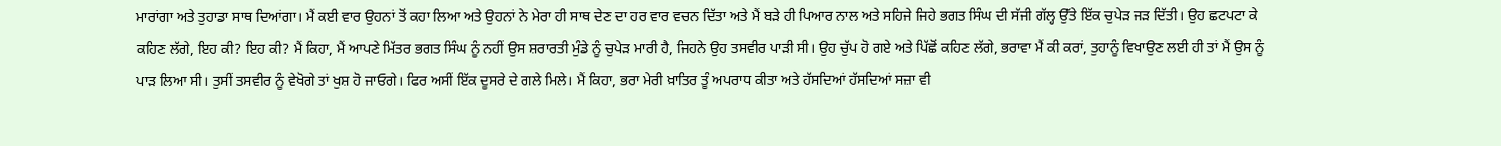ਮਾਰਾਂਗਾ ਅਤੇ ਤੁਹਾਡਾ ਸਾਥ ਦਿਆਂਗਾ। ਮੈਂ ਕਈ ਵਾਰ ਉਹਨਾਂ ਤੋਂ ਕਹਾ ਲਿਆ ਅਤੇ ਉਹਨਾਂ ਨੇ ਮੇਰਾ ਹੀ ਸਾਥ ਦੇਣ ਦਾ ਹਰ ਵਾਰ ਵਚਨ ਦਿੱਤਾ ਅਤੇ ਮੈਂ ਬੜੇ ਹੀ ਪਿਆਰ ਨਾਲ ਅਤੇ ਸਹਿਜੇ ਜਿਹੇ ਭਗਤ ਸਿੰਘ ਦੀ ਸੱਜੀ ਗੱਲ੍ਹ ਉੱਤੇ ਇੱਕ ਚੁਪੇੜ ਜੜ ਦਿੱਤੀ। ਉਹ ਛਟਪਟਾ ਕੇ ਕਹਿਣ ਲੱਗੇ, ਇਹ ਕੀ? ਇਹ ਕੀ? ਮੈਂ ਕਿਹਾ, ਮੈਂ ਆਪਣੇ ਮਿੱਤਰ ਭਗਤ ਸਿੰਘ ਨੂੰ ਨਹੀਂ ਉਸ ਸ਼ਰਾਰਤੀ ਮੁੰਡੇ ਨੂੰ ਚੁਪੇੜ ਮਾਰੀ ਹੈ, ਜਿਹਨੇ ਉਹ ਤਸਵੀਰ ਪਾੜੀ ਸੀ। ਉਹ ਚੁੱਪ ਹੋ ਗਏ ਅਤੇ ਪਿੱਛੋਂ ਕਹਿਣ ਲੱਗੇ, ਭਰਾਵਾ ਮੈਂ ਕੀ ਕਰਾਂ, ਤੁਹਾਨੂੰ ਵਿਖਾਉਣ ਲਈ ਹੀ ਤਾਂ ਮੈਂ ਉਸ ਨੂੰ ਪਾੜ ਲਿਆ ਸੀ। ਤੁਸੀਂ ਤਸਵੀਰ ਨੂੰ ਵੇਖੋਗੇ ਤਾਂ ਖੁਸ਼ ਹੋ ਜਾਓਗੇ। ਫਿਰ ਅਸੀਂ ਇੱਕ ਦੂਸਰੇ ਦੇ ਗਲੇ ਮਿਲੇ। ਮੈਂ ਕਿਹਾ, ਭਰਾ ਮੇਰੀ ਖ਼ਾਤਿਰ ਤੂੰ ਅਪਰਾਧ ਕੀਤਾ ਅਤੇ ਹੱਸਦਿਆਂ ਹੱਸਦਿਆਂ ਸਜ਼ਾ ਵੀ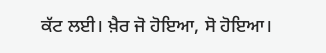ਕੱਟ ਲਈ। ਖ਼ੈਰ ਜੋ ਹੋਇਆ, ਸੋ ਹੋਇਆ।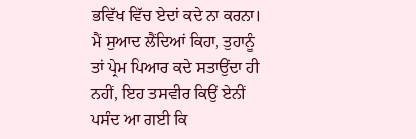ਭਵਿੱਖ ਵਿੱਚ ਏਦਾਂ ਕਦੇ ਨਾ ਕਰਨਾ। ਮੈਂ ਸੁਆਦ ਲੈਂਦਿਆਂ ਕਿਹਾ, ਤੁਹਾਨੂੰ ਤਾਂ ਪ੍ਰੇਮ ਪਿਆਰ ਕਦੇ ਸਤਾਉਂਦਾ ਹੀ ਨਹੀਂ, ਇਹ ਤਸਵੀਰ ਕਿਉਂ ਏਨੀਂ ਪਸੰਦ ਆ ਗਈ ਕਿ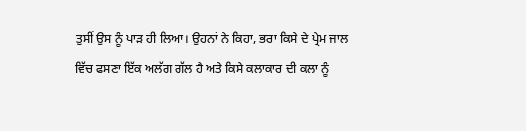ਤੁਸੀਂ ਉਸ ਨੂੰ ਪਾੜ ਹੀ ਲਿਆ। ਉਹਨਾਂ ਨੇ ਕਿਹਾ, ਭਰਾ ਕਿਸੇ ਦੇ ਪ੍ਰੇਮ ਜਾਲ ਵਿੱਚ ਫਸਣਾ ਇੱਕ ਅਲੱਗ ਗੱਲ ਹੈ ਅਤੇ ਕਿਸੇ ਕਲਾਕਾਰ ਦੀ ਕਲਾ ਨੂੰ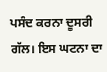ਪਸੰਦ ਕਰਨਾ ਦੂਸਰੀ ਗੱਲ। ਇਸ ਘਟਨਾ ਦਾ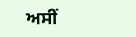ਅਸੀਂ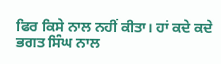ਫਿਰ ਕਿਸੇ ਨਾਲ ਨਹੀਂ ਕੀਤਾ। ਹਾਂ ਕਦੇ ਕਦੇ ਭਗਤ ਸਿੰਘ ਨਾਲ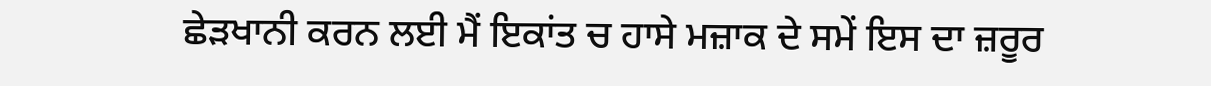ਛੇੜਖਾਨੀ ਕਰਨ ਲਈ ਮੈਂ ਇਕਾਂਤ ਚ ਹਾਸੇ ਮਜ਼ਾਕ ਦੇ ਸਮੇਂ ਇਸ ਦਾ ਜ਼ਰੂਰ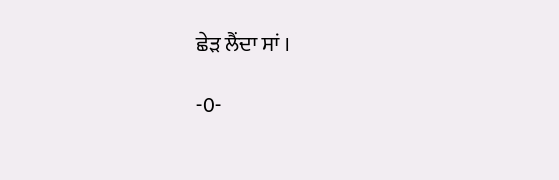ਛੇੜ ਲੈਂਦਾ ਸਾਂ ।

-0-